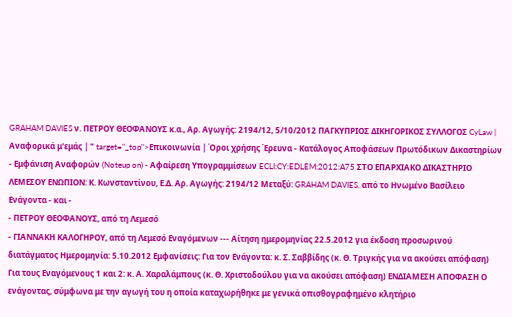GRAHAM DAVIES ν. ΠΕΤΡΟΥ ΘΕΟΦΑΝΟΥΣ κ.α., Aρ. Αγωγής: 2194/12, 5/10/2012 ΠΑΓΚΥΠΡΙΟΣ ΔΙΚΗΓΟΡΙΚΟΣ ΣΥΛΛΟΓΟΣ CyLaw | Αναφορικά μ'εμάς | " target="_top">Επικοινωνία | Όροι χρήσης Έρευνα - Κατάλογος Αποφάσεων Πρωτόδικων Δικαστηρίων - Εμφάνιση Αναφορών (Noteup on) - Αφαίρεση Υπογραμμίσεων ECLI:CY:EDLEM:2012:A75 ΣΤΟ ΕΠΑΡΧΙΑΚΟ ΔΙΚΑΣΤΗΡΙΟ ΛΕΜΕΣΟΥ ΕΝΩΠΙΟΝ: Κ. Κωνσταντίνου, Ε.Δ. Aρ. Αγωγής: 2194/12 Μεταξύ: GRAHAM DAVIES, από το Ηνωμένο Βασίλειο Ενάγοντα - και -
- ΠΕΤΡΟΥ ΘΕΟΦΑΝΟΥΣ, από τη Λεμεσό
- ΓΙΑΝΝΑΚΗ ΚΑΛΟΓΗΡΟΥ, από τη Λεμεσό Εναγόμενων --- Αίτηση ημερομηνίας 22.5.2012 για έκδοση προσωρινού διατάγματος Ημερομηνία: 5.10.2012 Εμφανίσεις: Για τον Ενάγοντα: κ. Σ. Σαββίδης (κ. Θ. Τριγκής για να ακούσει απόφαση) Για τους Εναγόμενους 1 και 2: κ. Α. Χαραλάμπους (κ. Θ. Χριστοδούλου για να ακούσει απόφαση) ΕΝΔΙΑΜΕΣΗ ΑΠΟΦΑΣΗ Ο ενάγοντας, σύμφωνα με την αγωγή του η οποία καταχωρήθηκε με γενικά οπισθογραφημένο κλητήριο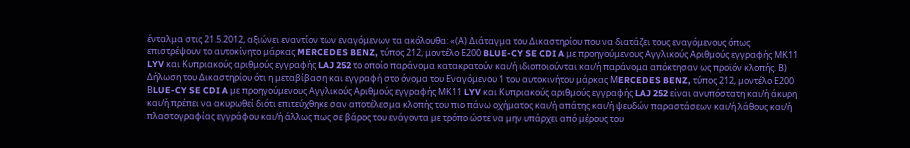ένταλμα στις 21.5.2012, αξιώνει εναντίον των εναγόμενων τα ακόλουθα: «(Α) Διάταγμα του Δικαστηρίου που να διατάζει τους εναγόμενους όπως επιστρέψουν το αυτοκίνητο μάρκας MERCEDES BENZ, τύπος 212, μοντέλο Ε200 BLUE-CY SE CDI A με προηγούμενους Αγγλικούς Αριθμούς εγγραφής ΜΚ11 LYV και Κυπριακούς αριθμούς εγγραφής LAJ 252 το οποίο παράνομα κατακρατούν και/ή ιδιοποιούνται και/ή παράνομα απόκτησαν ως προϊόν κλοπής. Β) Δήλωση του Δικαστηρίου ότι η μεταβίβαση και εγγραφή στο όνομα του Εναγόμενου 1 του αυτοκινήτου μάρκας ΜERCEDES BENZ, τύπος 212, μοντέλο Ε200 ΒLUE-CY SE CDI A με προηγούμενους Αγγλικούς Αριθμούς εγγραφής ΜΚ11 LYV και Κυπριακούς αριθμούς εγγραφής LAJ 252 είναι ανυπόστατη και/ή άκυρη και/ή πρέπει να ακυρωθεί διότι επιτεύχθηκε σαν αποτέλεσμα κλοπής του πιο πάνω οχήματος και/ή απάτης και/ή ψευδών παραστάσεων και/ή λάθους και/ή πλαστογραφίας εγγράφου και/ή άλλως πως σε βάρος του ενάγοντα με τρόπο ώστε να μην υπάρχει από μέρους του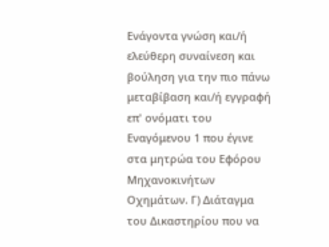Ενάγοντα γνώση και/ή ελεύθερη συναίνεση και βούληση για την πιο πάνω μεταβίβαση και/ή εγγραφή επ' ονόματι του Εναγόμενου 1 που έγινε στα μητρώα του Εφόρου Μηχανοκινήτων Οχημάτων. Γ) Διάταγμα του Δικαστηρίου που να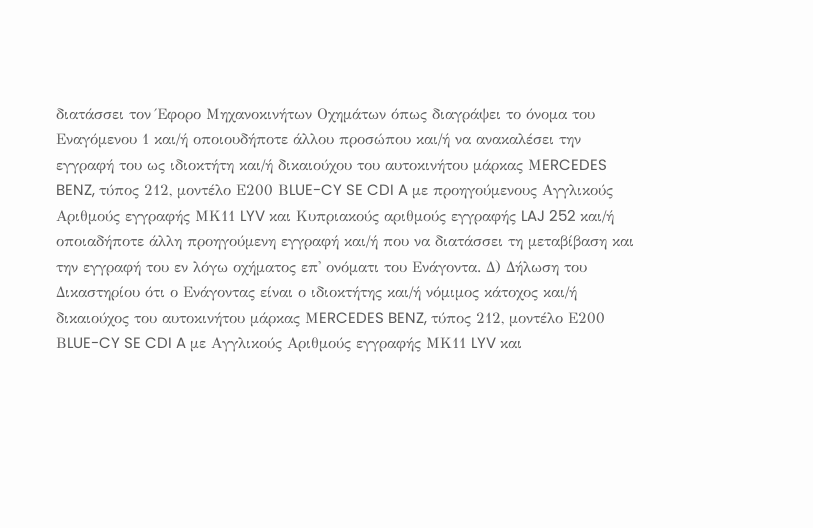διατάσσει τον Έφορο Μηχανοκινήτων Οχημάτων όπως διαγράψει το όνομα του Εναγόμενου 1 και/ή οποιουδήποτε άλλου προσώπου και/ή να ανακαλέσει την εγγραφή του ως ιδιοκτήτη και/ή δικαιούχου του αυτοκινήτου μάρκας ΜERCEDES BENZ, τύπος 212, μοντέλο Ε200 ΒLUE-CY SE CDI A με προηγούμενους Αγγλικούς Αριθμούς εγγραφής ΜΚ11 LYV και Κυπριακούς αριθμούς εγγραφής LAJ 252 και/ή οποιαδήποτε άλλη προηγούμενη εγγραφή και/ή που να διατάσσει τη μεταβίβαση και την εγγραφή του εν λόγω οχήματος επ' ονόματι του Ενάγοντα. Δ) Δήλωση του Δικαστηρίου ότι ο Ενάγοντας είναι ο ιδιοκτήτης και/ή νόμιμος κάτοχος και/ή δικαιούχος του αυτοκινήτου μάρκας ΜERCEDES BENZ, τύπος 212, μοντέλο Ε200 ΒLUE-CY SE CDI A με Αγγλικούς Αριθμούς εγγραφής ΜΚ11 LYV και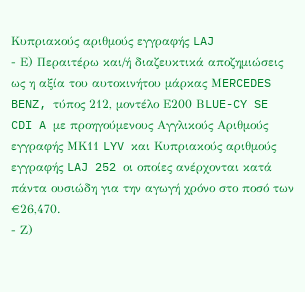Κυπριακούς αριθμούς εγγραφής LAJ
- Ε) Περαιτέρω και/ή διαζευκτικά αποζημιώσεις ως η αξία του αυτοκινήτου μάρκας ΜERCEDES BENZ, τύπος 212, μοντέλο Ε200 ΒLUE-CY SE CDI A με προηγούμενους Αγγλικούς Αριθμούς εγγραφής ΜΚ11 LYV και Κυπριακούς αριθμούς εγγραφής LAJ 252 οι οποίες ανέρχονται κατά πάντα ουσιώδη για την αγωγή χρόνο στο ποσό των €26,470.
- Ζ)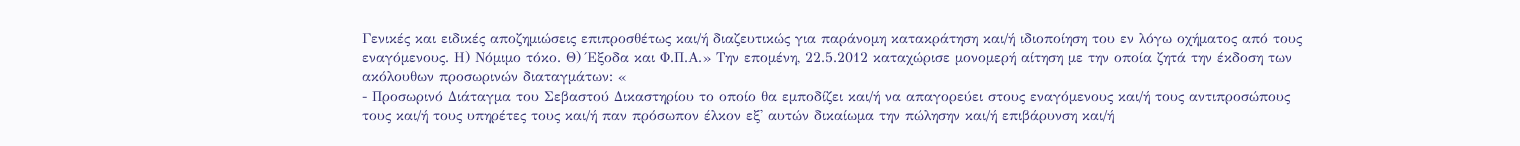Γενικές και ειδικές αποζημιώσεις επιπροσθέτως και/ή διαζευτικώς για παράνομη κατακράτηση και/ή ιδιοποίηση του εν λόγω οχήματος από τους εναγόμενους. Η) Νόμιμο τόκο. Θ) Έξοδα και Φ.Π.Α.» Την επομένη, 22.5.2012 καταχώρισε μονομερή αίτηση με την οποία ζητά την έκδοση των ακόλουθων προσωρινών διαταγμάτων: «
- Προσωρινό Διάταγμα του Σεβαστού Δικαστηρίου το οποίο θα εμποδίζει και/ή να απαγορεύει στους εναγόμενους και/ή τους αντιπροσώπους τους και/ή τους υπηρέτες τους και/ή παν πρόσωπον έλκον εξ' αυτών δικαίωμα την πώλησην και/ή επιβάρυνση και/ή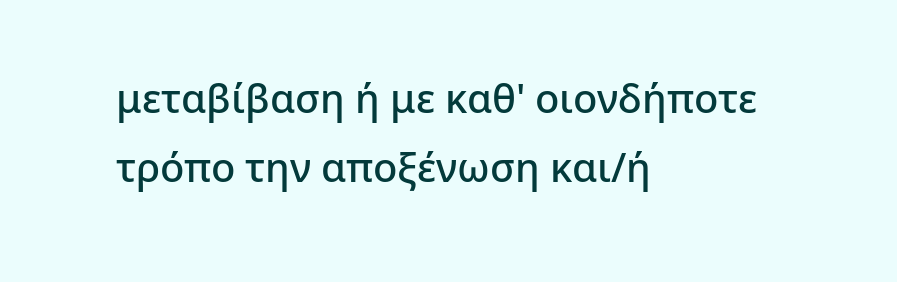μεταβίβαση ή με καθ' οιονδήποτε τρόπο την αποξένωση και/ή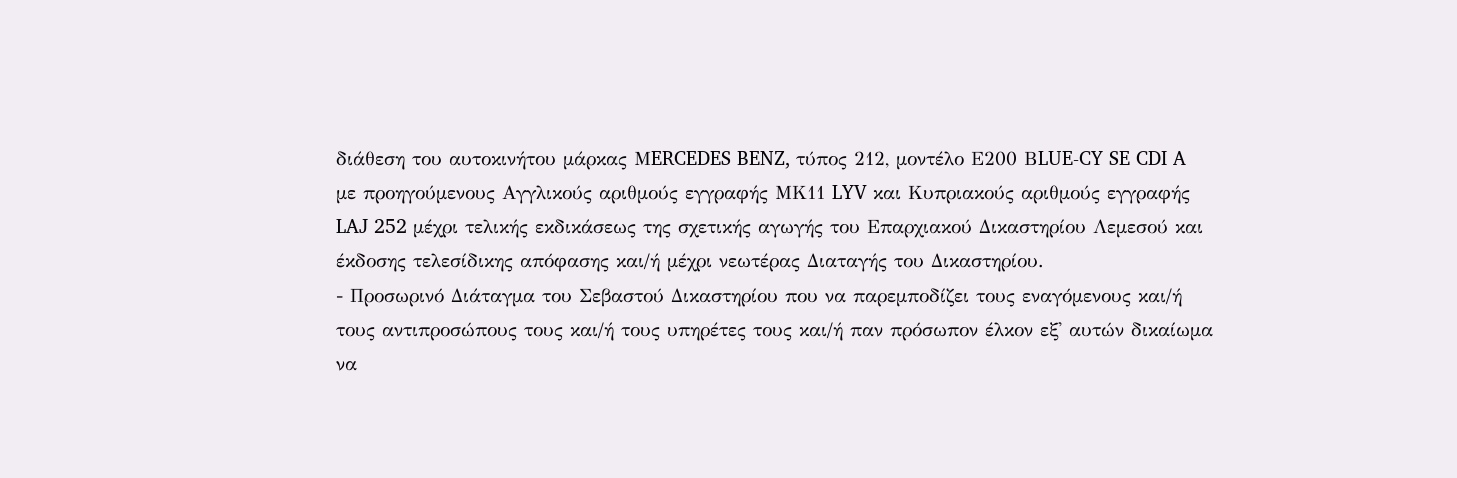διάθεση του αυτοκινήτου μάρκας ΜERCEDES BENZ, τύπος 212, μοντέλο Ε200 ΒLUE-CY SE CDI A με προηγούμενους Αγγλικούς αριθμούς εγγραφής ΜΚ11 LYV και Κυπριακούς αριθμούς εγγραφής LAJ 252 μέχρι τελικής εκδικάσεως της σχετικής αγωγής του Επαρχιακού Δικαστηρίου Λεμεσού και έκδοσης τελεσίδικης απόφασης και/ή μέχρι νεωτέρας Διαταγής του Δικαστηρίου.
- Προσωρινό Διάταγμα του Σεβαστού Δικαστηρίου που να παρεμποδίζει τους εναγόμενους και/ή τους αντιπροσώπους τους και/ή τους υπηρέτες τους και/ή παν πρόσωπον έλκον εξ' αυτών δικαίωμα να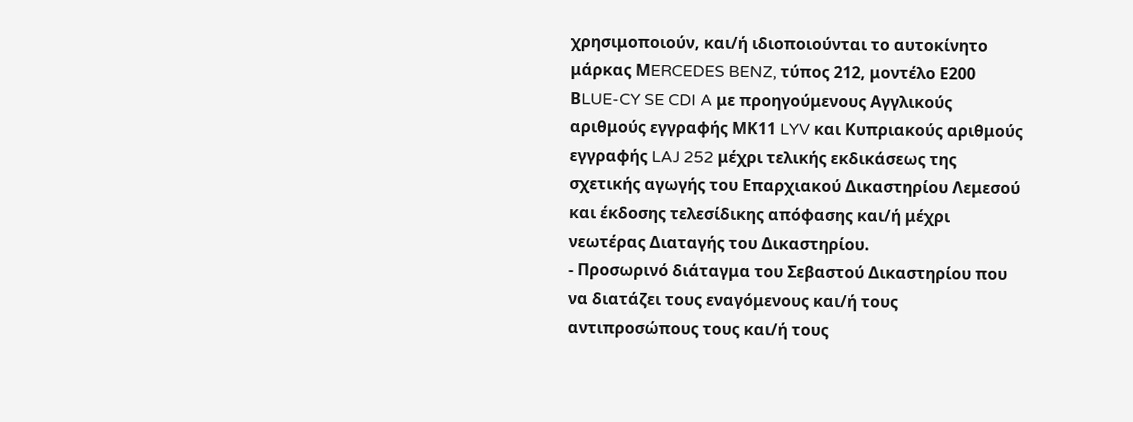χρησιμοποιούν, και/ή ιδιοποιούνται το αυτοκίνητο μάρκας ΜERCEDES BENZ, τύπος 212, μοντέλο Ε200 ΒLUE-CY SE CDI A με προηγούμενους Αγγλικούς αριθμούς εγγραφής ΜΚ11 LYV και Κυπριακούς αριθμούς εγγραφής LAJ 252 μέχρι τελικής εκδικάσεως της σχετικής αγωγής του Επαρχιακού Δικαστηρίου Λεμεσού και έκδοσης τελεσίδικης απόφασης και/ή μέχρι νεωτέρας Διαταγής του Δικαστηρίου.
- Προσωρινό διάταγμα του Σεβαστού Δικαστηρίου που να διατάζει τους εναγόμενους και/ή τους αντιπροσώπους τους και/ή τους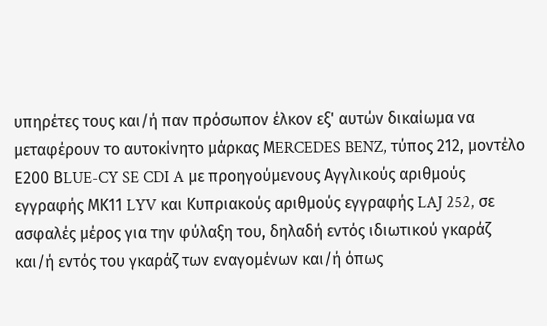υπηρέτες τους και/ή παν πρόσωπον έλκον εξ' αυτών δικαίωμα να μεταφέρουν το αυτοκίνητο μάρκας ΜERCEDES BENZ, τύπος 212, μοντέλο Ε200 ΒLUE-CY SE CDI A με προηγούμενους Αγγλικούς αριθμούς εγγραφής ΜΚ11 LYV και Κυπριακούς αριθμούς εγγραφής LAJ 252, σε ασφαλές μέρος για την φύλαξη του, δηλαδή εντός ιδιωτικού γκαράζ και/ή εντός του γκαράζ των εναγομένων και/ή όπως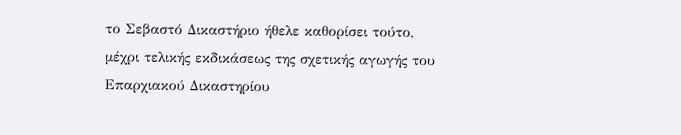το Σεβαστό Δικαστήριο ήθελε καθορίσει τούτο, μέχρι τελικής εκδικάσεως της σχετικής αγωγής του Επαρχιακού Δικαστηρίου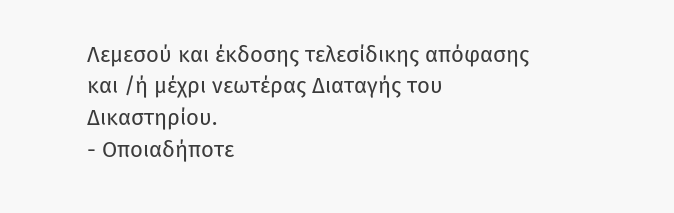Λεμεσού και έκδοσης τελεσίδικης απόφασης και /ή μέχρι νεωτέρας Διαταγής του Δικαστηρίου.
- Οποιαδήποτε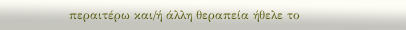περαιτέρω και/ή άλλη θεραπεία ήθελε το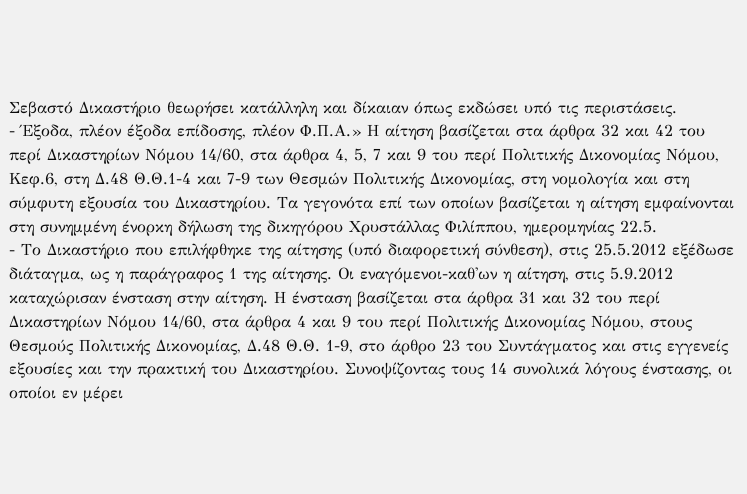Σεβαστό Δικαστήριο θεωρήσει κατάλληλη και δίκαιαν όπως εκδώσει υπό τις περιστάσεις.
- Έξοδα, πλέον έξοδα επίδοσης, πλέον Φ.Π.Α.» Η αίτηση βασίζεται στα άρθρα 32 και 42 του περί Δικαστηρίων Νόμου 14/60, στα άρθρα 4, 5, 7 και 9 του περί Πολιτικής Δικονομίας Νόμου, Κεφ.6, στη Δ.48 Θ.Θ.1-4 και 7-9 των Θεσμών Πολιτικής Δικονομίας, στη νομολογία και στη σύμφυτη εξουσία του Δικαστηρίου. Τα γεγονότα επί των οποίων βασίζεται η αίτηση εμφαίνονται στη συνημμένη ένορκη δήλωση της δικηγόρου Χρυστάλλας Φιλίππου, ημερομηνίας 22.5.
- Το Δικαστήριο που επιλήφθηκε της αίτησης (υπό διαφορετική σύνθεση), στις 25.5.2012 εξέδωσε διάταγμα, ως η παράγραφος 1 της αίτησης. Οι εναγόμενοι-καθ'ων η αίτηση, στις 5.9.2012 καταχώρισαν ένσταση στην αίτηση. Η ένσταση βασίζεται στα άρθρα 31 και 32 του περί Δικαστηρίων Νόμου 14/60, στα άρθρα 4 και 9 του περί Πολιτικής Δικονομίας Νόμου, στους Θεσμούς Πολιτικής Δικονομίας, Δ.48 Θ.Θ. 1-9, στο άρθρο 23 του Συντάγματος και στις εγγενείς εξουσίες και την πρακτική του Δικαστηρίου. Συνοψίζοντας τους 14 συνολικά λόγους ένστασης, οι οποίοι εν μέρει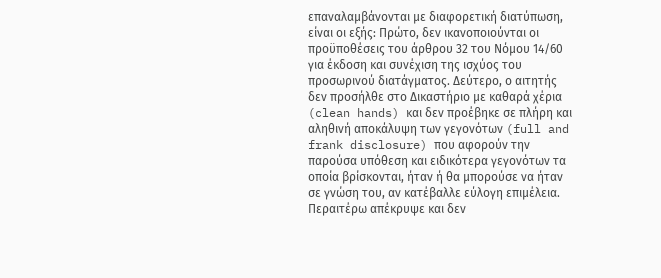επαναλαμβάνονται με διαφορετική διατύπωση, είναι οι εξής: Πρώτο, δεν ικανοποιούνται οι προϋποθέσεις του άρθρου 32 του Νόμου 14/60 για έκδοση και συνέχιση της ισχύος του προσωρινού διατάγματος. Δεύτερο, ο αιτητής δεν προσήλθε στο Δικαστήριο με καθαρά χέρια (clean hands) και δεν προέβηκε σε πλήρη και αληθινή αποκάλυψη των γεγονότων (full and frank disclosure) που αφορούν την παρούσα υπόθεση και ειδικότερα γεγονότων τα οποία βρίσκονται, ήταν ή θα μπορούσε να ήταν σε γνώση του, αν κατέβαλλε εύλογη επιμέλεια. Περαιτέρω απέκρυψε και δεν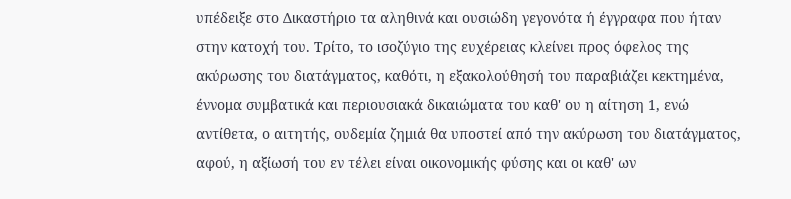υπέδειξε στο Δικαστήριο τα αληθινά και ουσιώδη γεγονότα ή έγγραφα που ήταν στην κατοχή του. Τρίτο, το ισοζύγιο της ευχέρειας κλείνει προς όφελος της ακύρωσης του διατάγματος, καθότι, η εξακολούθησή του παραβιάζει κεκτημένα, έννομα συμβατικά και περιουσιακά δικαιώματα του καθ' ου η αίτηση 1, ενώ αντίθετα, ο αιτητής, ουδεμία ζημιά θα υποστεί από την ακύρωση του διατάγματος, αφού, η αξίωσή του εν τέλει είναι οικονομικής φύσης και οι καθ' ων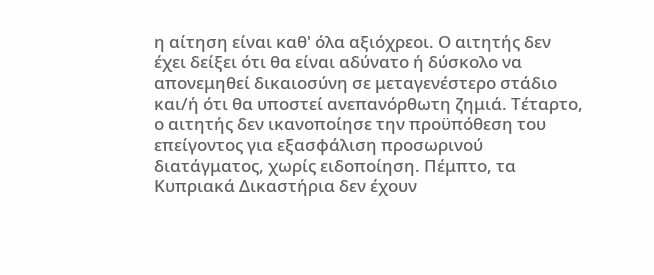η αίτηση είναι καθ' όλα αξιόχρεοι. Ο αιτητής δεν έχει δείξει ότι θα είναι αδύνατο ή δύσκολο να απονεμηθεί δικαιοσύνη σε μεταγενέστερο στάδιο και/ή ότι θα υποστεί ανεπανόρθωτη ζημιά. Τέταρτο, ο αιτητής δεν ικανοποίησε την προϋπόθεση του επείγοντος για εξασφάλιση προσωρινού διατάγματος, χωρίς ειδοποίηση. Πέμπτο, τα Κυπριακά Δικαστήρια δεν έχουν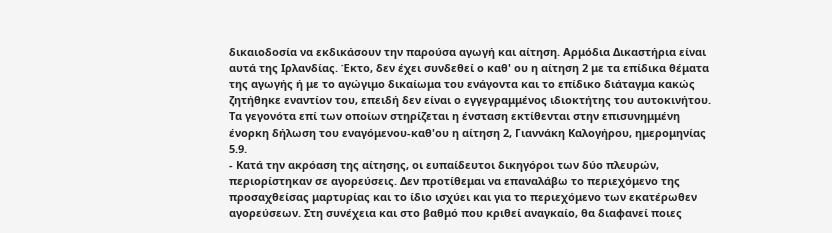δικαιοδοσία να εκδικάσουν την παρούσα αγωγή και αίτηση. Αρμόδια Δικαστήρια είναι αυτά της Ιρλανδίας. Έκτο, δεν έχει συνδεθεί ο καθ' ου η αίτηση 2 με τα επίδικα θέματα της αγωγής ή με το αγώγιμο δικαίωμα του ενάγοντα και το επίδικο διάταγμα κακώς ζητήθηκε εναντίον του, επειδή δεν είναι ο εγγεγραμμένος ιδιοκτήτης του αυτοκινήτου. Τα γεγονότα επί των οποίων στηρίζεται η ένσταση εκτίθενται στην επισυνημμένη ένορκη δήλωση του εναγόμενου-καθ'ου η αίτηση 2, Γιαννάκη Καλογήρου, ημερομηνίας 5.9.
- Κατά την ακρόαση της αίτησης, οι ευπαίδευτοι δικηγόροι των δύο πλευρών, περιορίστηκαν σε αγορεύσεις. Δεν προτίθεμαι να επαναλάβω το περιεχόμενο της προσαχθείσας μαρτυρίας και το ίδιο ισχύει και για το περιεχόμενο των εκατέρωθεν αγορεύσεων. Στη συνέχεια και στο βαθμό που κριθεί αναγκαίο, θα διαφανεί ποιες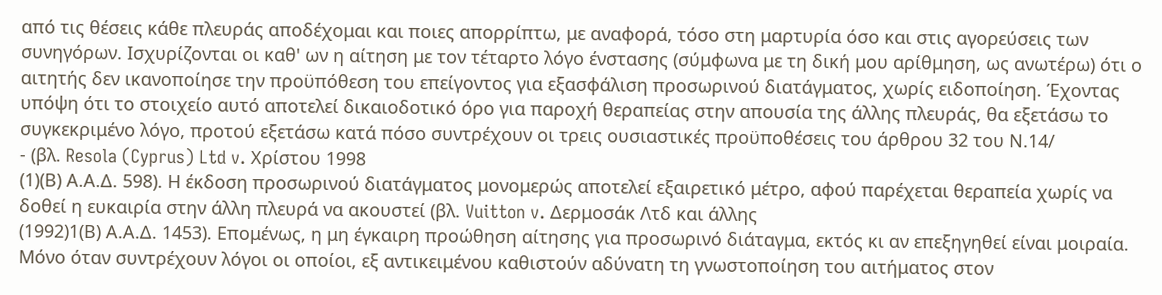από τις θέσεις κάθε πλευράς αποδέχομαι και ποιες απορρίπτω, με αναφορά, τόσο στη μαρτυρία όσο και στις αγορεύσεις των συνηγόρων. Ισχυρίζονται οι καθ' ων η αίτηση με τον τέταρτο λόγο ένστασης (σύμφωνα με τη δική μου αρίθμηση, ως ανωτέρω) ότι ο αιτητής δεν ικανοποίησε την προϋπόθεση του επείγοντος για εξασφάλιση προσωρινού διατάγματος, χωρίς ειδοποίηση. Έχοντας υπόψη ότι το στοιχείο αυτό αποτελεί δικαιοδοτικό όρο για παροχή θεραπείας στην απουσία της άλλης πλευράς, θα εξετάσω το συγκεκριμένο λόγο, προτού εξετάσω κατά πόσο συντρέχουν οι τρεις ουσιαστικές προϋποθέσεις του άρθρου 32 του Ν.14/
- (βλ. Resola (Cyprus) Ltd v. Χρίστου 1998
(1)(Β) Α.Α.Δ. 598). Η έκδοση προσωρινού διατάγματος μονομερώς αποτελεί εξαιρετικό μέτρο, αφού παρέχεται θεραπεία χωρίς να δοθεί η ευκαιρία στην άλλη πλευρά να ακουστεί (βλ. Vuitton v. Δερμοσάκ Λτδ και άλλης
(1992)1(Β) Α.Α.Δ. 1453). Επομένως, η μη έγκαιρη προώθηση αίτησης για προσωρινό διάταγμα, εκτός κι αν επεξηγηθεί είναι μοιραία. Μόνο όταν συντρέχουν λόγοι οι οποίοι, εξ αντικειμένου καθιστούν αδύνατη τη γνωστοποίηση του αιτήματος στον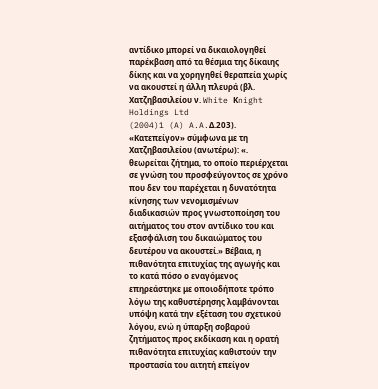αντίδικο μπορεί να δικαιολογηθεί παρέκβαση από τα θέσμια της δίκαιης δίκης και να χορηγηθεί θεραπεία χωρίς να ακουστεί η άλλη πλευρά (βλ. Xατζηβασιλείου ν. White Κnight Holdings Ltd
(2004)1 (A) A.A.Δ.203). «Κατεπείγον» σύμφωνα με τη Χατζηβασιλείου (ανωτέρω): «. θεωρείται ζήτημα, το οποίο περιέρχεται σε γνώση του προσφεύγοντος σε χρόνο που δεν του παρέχεται η δυνατότητα κίνησης των νενομισμένων διαδικασιών προς γνωστοποίηση του αιτήματος του στον αντίδικο του και εξασφάλιση του δικαιώματος του δευτέρου να ακουστεί.» Βέβαια, η πιθανότητα επιτυχίας της αγωγής και το κατά πόσο ο εναγόμενος επηρεάστηκε με οποιοδήποτε τρόπο λόγω της καθυστέρησης λαμβάνονται υπόψη κατά την εξέταση του σχετικού λόγου, ενώ η ύπαρξη σοβαρού ζητήματος προς εκδίκαση και η ορατή πιθανότητα επιτυχίας καθιστούν την προστασία του αιτητή επείγον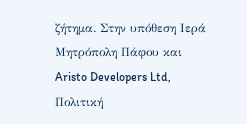ζήτημα. Στην υπόθεση Ιερά Μητρόπολη Πάφου και Aristo Developers Ltd, Πολιτική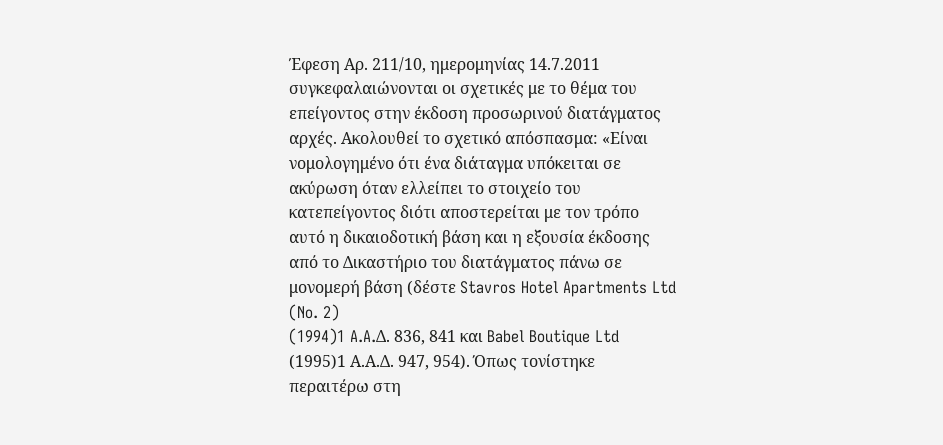Έφεση Αρ. 211/10, ημερομηνίας 14.7.2011 συγκεφαλαιώνονται οι σχετικές με το θέμα του επείγοντος στην έκδοση προσωρινού διατάγματος αρχές. Ακολουθεί το σχετικό απόσπασμα: «Είναι νομολογημένο ότι ένα διάταγμα υπόκειται σε ακύρωση όταν ελλείπει το στοιχείο του κατεπείγοντος διότι αποστερείται με τον τρόπο αυτό η δικαιοδοτική βάση και η εξουσία έκδοσης από το Δικαστήριο του διατάγματος πάνω σε μονομερή βάση (δέστε Stavros Hotel Apartments Ltd (No. 2)
(1994)1 A.A.Δ. 836, 841 και Babel Boutique Ltd
(1995)1 Α.Α.Δ. 947, 954). Όπως τονίστηκε περαιτέρω στη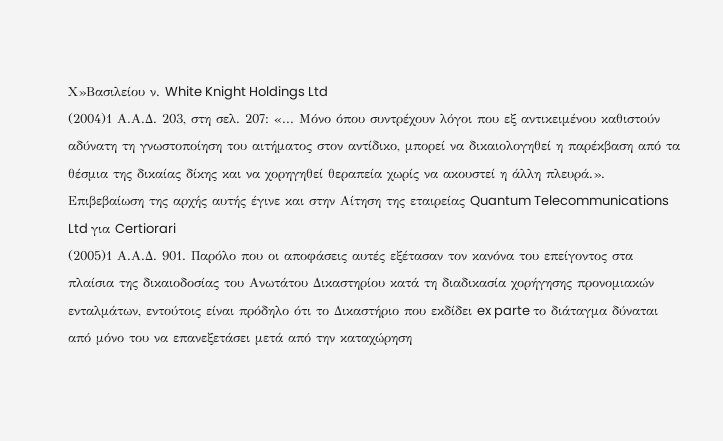Χ»Βασιλείου ν. White Knight Holdings Ltd
(2004)1 Α.Α.Δ. 203, στη σελ. 207: «... Μόνο όπου συντρέχουν λόγοι που εξ αντικειμένου καθιστούν αδύνατη τη γνωστοποίηση του αιτήματος στον αντίδικο, μπορεί να δικαιολογηθεί η παρέκβαση από τα θέσμια της δικαίας δίκης και να χορηγηθεί θεραπεία χωρίς να ακουστεί η άλλη πλευρά.». Επιβεβαίωση της αρχής αυτής έγινε και στην Αίτηση της εταιρείας Quantum Telecommunications Ltd για Certiorari
(2005)1 Α.Α.Δ. 901. Παρόλο που οι αποφάσεις αυτές εξέτασαν τον κανόνα του επείγοντος στα πλαίσια της δικαιοδοσίας του Ανωτάτου Δικαστηρίου κατά τη διαδικασία χορήγησης προνομιακών ενταλμάτων, εντούτοις είναι πρόδηλο ότι το Δικαστήριο που εκδίδει ex parte το διάταγμα δύναται από μόνο του να επανεξετάσει μετά από την καταχώρηση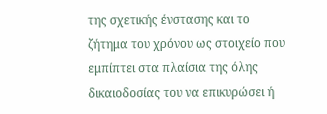της σχετικής ένστασης και το ζήτημα του χρόνου ως στοιχείο που εμπίπτει στα πλαίσια της όλης δικαιοδοσίας του να επικυρώσει ή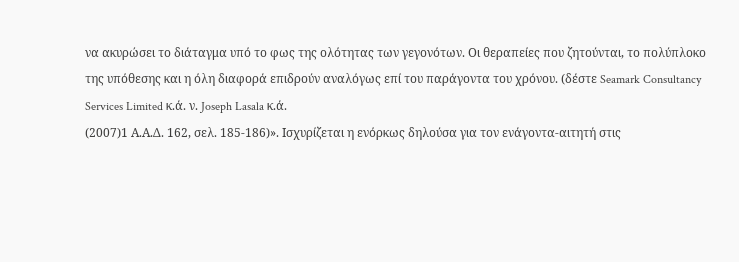να ακυρώσει το διάταγμα υπό το φως της ολότητας των γεγονότων. Οι θεραπείες που ζητούνται, το πολύπλοκο της υπόθεσης και η όλη διαφορά επιδρούν αναλόγως επί του παράγοντα του χρόνου. (δέστε Seamark Consultancy Services Limited κ.ά. ν. Joseph Lasala κ.ά.
(2007)1 Α.Α.Δ. 162, σελ. 185-186)». Ισχυρίζεται η ενόρκως δηλούσα για τον ενάγοντα-αιτητή στις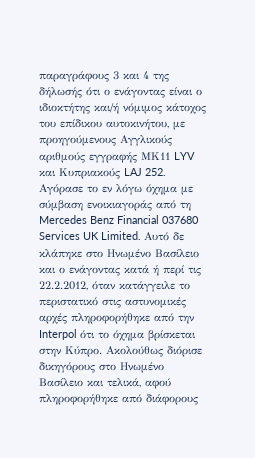παραγράφους 3 και 4 της δήλωσής ότι ο ενάγοντας είναι ο ιδιοκτήτης και/ή νόμιμος κάτοχος του επίδικου αυτοκινήτου, με προηγούμενους Αγγλικούς αριθμούς εγγραφής ΜΚ11 LYV και Κυπριακούς LAJ 252. Αγόρασε το εν λόγω όχημα με σύμβαση ενοικιαγοράς από τη Mercedes Benz Financial 037680 Services UK Limited. Αυτό δε κλάπηκε στο Ηνωμένο Βασίλειο και ο ενάγοντας κατά ή περί τις 22.2.2012, όταν κατάγγειλε το περιστατικό στις αστυνομικές αρχές πληροφορήθηκε από την Interpol ότι το όχημα βρίσκεται στην Κύπρο. Ακολούθως διόρισε δικηγόρους στο Ηνωμένο Βασίλειο και τελικά, αφού πληροφορήθηκε από διάφορους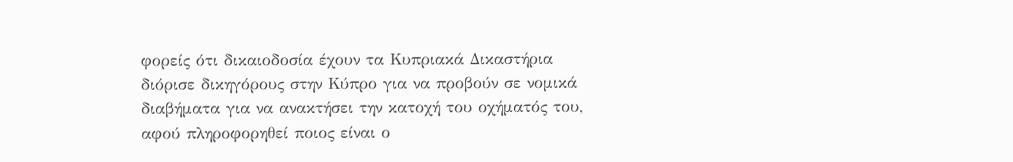φορείς ότι δικαιοδοσία έχουν τα Κυπριακά Δικαστήρια διόρισε δικηγόρους στην Κύπρο για να προβούν σε νομικά διαβήματα για να ανακτήσει την κατοχή του οχήματός του, αφού πληροφορηθεί ποιος είναι ο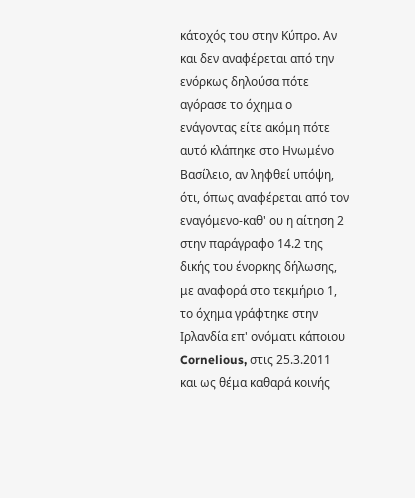κάτοχός του στην Κύπρο. Αν και δεν αναφέρεται από την ενόρκως δηλούσα πότε αγόρασε το όχημα ο ενάγοντας είτε ακόμη πότε αυτό κλάπηκε στο Ηνωμένο Βασίλειο, αν ληφθεί υπόψη, ότι, όπως αναφέρεται από τον εναγόμενο-καθ' ου η αίτηση 2 στην παράγραφο 14.2 της δικής του ένορκης δήλωσης, με αναφορά στο τεκμήριο 1, το όχημα γράφτηκε στην Ιρλανδία επ' ονόματι κάποιου Cornelious, στις 25.3.2011 και ως θέμα καθαρά κοινής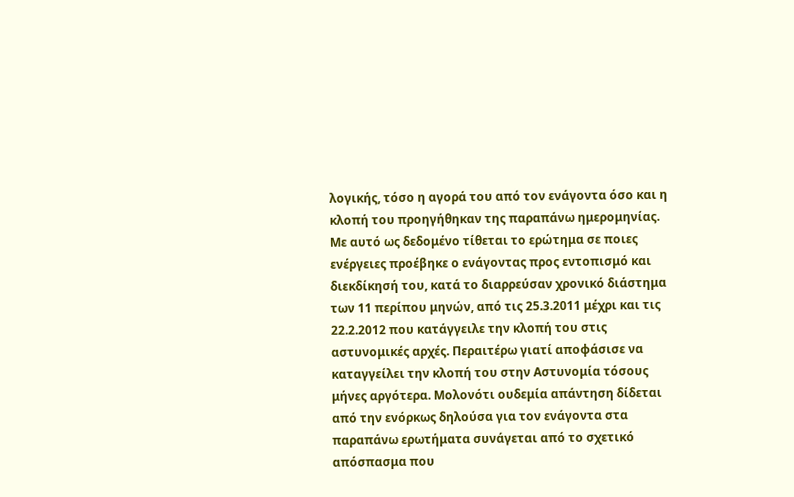λογικής, τόσο η αγορά του από τον ενάγοντα όσο και η κλοπή του προηγήθηκαν της παραπάνω ημερομηνίας. Με αυτό ως δεδομένο τίθεται το ερώτημα σε ποιες ενέργειες προέβηκε ο ενάγοντας προς εντοπισμό και διεκδίκησή του, κατά το διαρρεύσαν χρονικό διάστημα των 11 περίπου μηνών, από τις 25.3.2011 μέχρι και τις 22.2.2012 που κατάγγειλε την κλοπή του στις αστυνομικές αρχές. Περαιτέρω γιατί αποφάσισε να καταγγείλει την κλοπή του στην Αστυνομία τόσους μήνες αργότερα. Μολονότι ουδεμία απάντηση δίδεται από την ενόρκως δηλούσα για τον ενάγοντα στα παραπάνω ερωτήματα συνάγεται από το σχετικό απόσπασμα που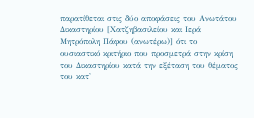παρατίθεται στις δύο αποφάσεις του Ανωτάτου Δικαστηρίου [Χατζηβασιλείου και Ιερά Μητρόπολη Πάφου (ανωτέρω)] ότι το ουσιαστικό κριτήριο που προσμετρά στην κρίση του Δικαστηρίου κατά την εξέταση του θέματος του κατ'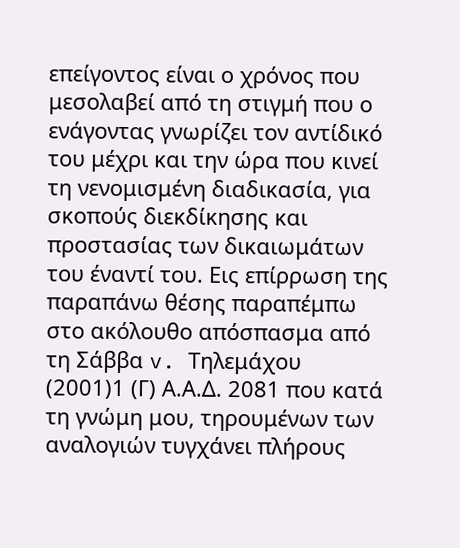επείγοντος είναι ο χρόνος που μεσολαβεί από τη στιγμή που ο ενάγοντας γνωρίζει τον αντίδικό του μέχρι και την ώρα που κινεί τη νενομισμένη διαδικασία, για σκοπούς διεκδίκησης και προστασίας των δικαιωμάτων του έναντί του. Εις επίρρωση της παραπάνω θέσης παραπέμπω στο ακόλουθο απόσπασμα από τη Σάββα v. Τηλεμάχου
(2001)1 (Γ) Α.Α.Δ. 2081 που κατά τη γνώμη μου, τηρουμένων των αναλογιών τυγχάνει πλήρους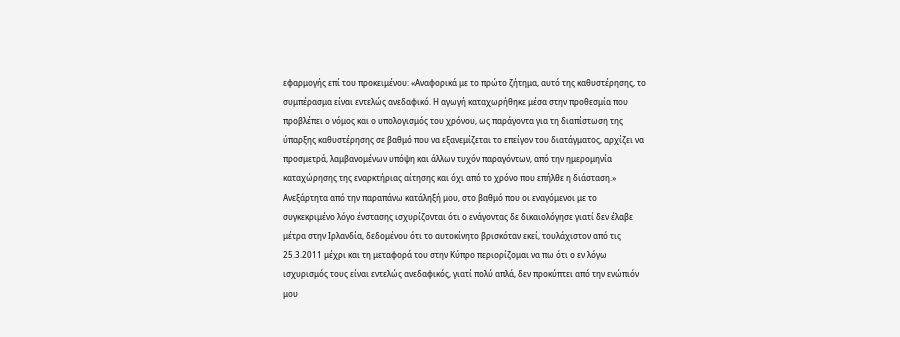εφαρμογής επί του προκειμένου: «Αναφορικά με το πρώτο ζήτημα, αυτό της καθυστέρησης, το συμπέρασμα είναι εντελώς ανεδαφικό. Η αγωγή καταχωρήθηκε μέσα στην προθεσμία που προβλέπει ο νόμος και ο υπολογισμός του χρόνου, ως παράγοντα για τη διαπίστωση της ύπαρξης καθυστέρησης σε βαθμό που να εξανεμίζεται το επείγον του διατάγματος, αρχίζει να προσμετρά, λαμβανομένων υπόψη και άλλων τυχόν παραγόντων, από την ημερομηνία καταχώρησης της εναρκτήριας αίτησης και όχι από το χρόνο που επήλθε η διάσταση.» Ανεξάρτητα από την παραπάνω κατάληξή μου, στο βαθμό που οι εναγόμενοι με το συγκεκριμένο λόγο ένστασης ισχυρίζονται ότι ο ενάγοντας δε δικαιολόγησε γιατί δεν έλαβε μέτρα στην Ιρλανδία, δεδομένου ότι το αυτοκίνητο βρισκόταν εκεί, τουλάχιστον από τις 25.3.2011 μέχρι και τη μεταφορά του στην Κύπρο περιορίζομαι να πω ότι ο εν λόγω ισχυρισμός τους είναι εντελώς ανεδαφικός, γιατί πολύ απλά, δεν προκύπτει από την ενώπιόν μου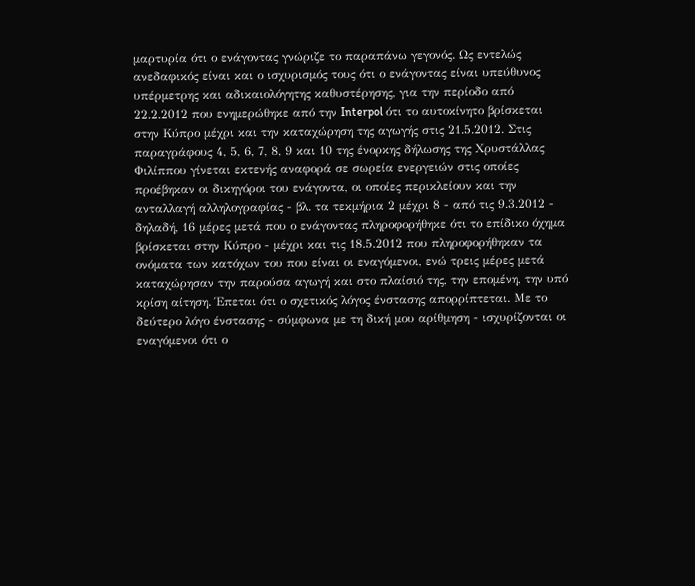μαρτυρία ότι ο ενάγοντας γνώριζε το παραπάνω γεγονός. Ως εντελώς ανεδαφικός είναι και ο ισχυρισμός τους ότι ο ενάγοντας είναι υπεύθυνος υπέρμετρης και αδικαιολόγητης καθυστέρησης, για την περίοδο από 22.2.2012 που ενημερώθηκε από την Interpol ότι το αυτοκίνητο βρίσκεται στην Κύπρο μέχρι και την καταχώρηση της αγωγής στις 21.5.2012. Στις παραγράφους 4, 5, 6, 7, 8, 9 και 10 της ένορκης δήλωσης της Χρυστάλλας Φιλίππου γίνεται εκτενής αναφορά σε σωρεία ενεργειών στις οποίες προέβηκαν οι δικηγόροι του ενάγοντα, οι οποίες περικλείουν και την ανταλλαγή αλληλογραφίας - βλ. τα τεκμήρια 2 μέχρι 8 - από τις 9.3.2012 - δηλαδή, 16 μέρες μετά που ο ενάγοντας πληροφορήθηκε ότι το επίδικο όχημα βρίσκεται στην Κύπρο - μέχρι και τις 18.5.2012 που πληροφορήθηκαν τα ονόματα των κατόχων του που είναι οι εναγόμενοι, ενώ τρεις μέρες μετά καταχώρησαν την παρούσα αγωγή και στο πλαίσιό της, την επομένη, την υπό κρίση αίτηση. Έπεται ότι ο σχετικός λόγος ένστασης απορρίπτεται. Με το δεύτερο λόγο ένστασης - σύμφωνα με τη δική μου αρίθμηση - ισχυρίζονται οι εναγόμενοι ότι ο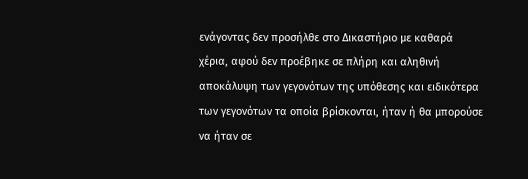ενάγοντας δεν προσήλθε στο Δικαστήριο με καθαρά χέρια, αφού δεν προέβηκε σε πλήρη και αληθινή αποκάλυψη των γεγονότων της υπόθεσης και ειδικότερα των γεγονότων τα οποία βρίσκονται, ήταν ή θα μπορούσε να ήταν σε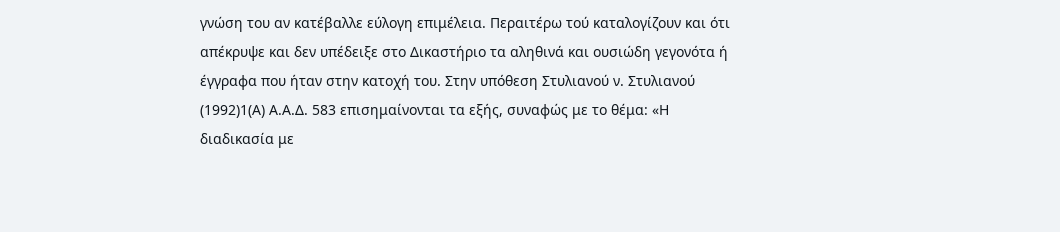γνώση του αν κατέβαλλε εύλογη επιμέλεια. Περαιτέρω τού καταλογίζουν και ότι απέκρυψε και δεν υπέδειξε στο Δικαστήριο τα αληθινά και ουσιώδη γεγονότα ή έγγραφα που ήταν στην κατοχή του. Στην υπόθεση Στυλιανού ν. Στυλιανού
(1992)1(Α) Α.Α.Δ. 583 επισημαίνονται τα εξής, συναφώς με το θέμα: «Η διαδικασία με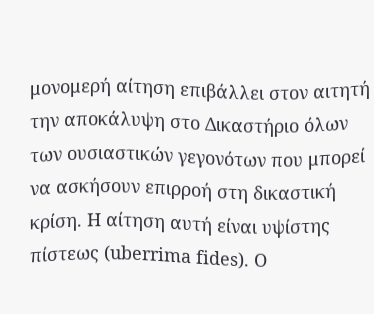μονομερή αίτηση επιβάλλει στον αιτητή την αποκάλυψη στο Δικαστήριο όλων των ουσιαστικών γεγονότων που μπορεί να ασκήσουν επιρροή στη δικαστική κρίση. Η αίτηση αυτή είναι υψίστης πίστεως (uberrima fides). Ο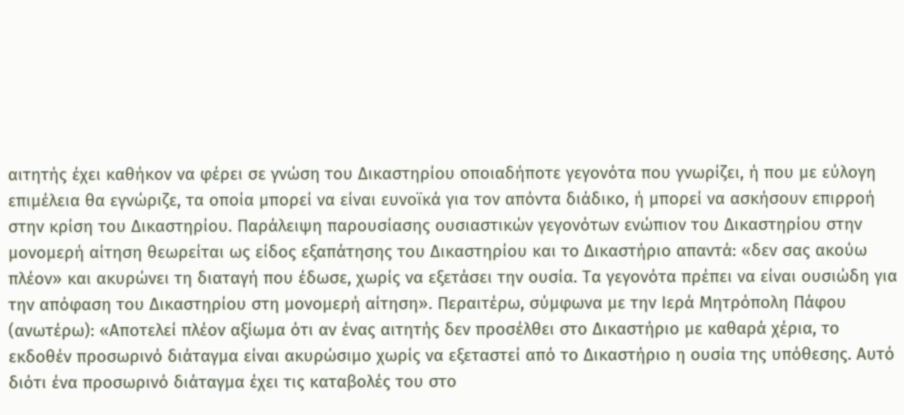αιτητής έχει καθήκον να φέρει σε γνώση του Δικαστηρίου οποιαδήποτε γεγονότα που γνωρίζει, ή που με εύλογη επιμέλεια θα εγνώριζε, τα οποία μπορεί να είναι ευνοϊκά για τον απόντα διάδικο, ή μπορεί να ασκήσουν επιρροή στην κρίση του Δικαστηρίου. Παράλειψη παρουσίασης ουσιαστικών γεγονότων ενώπιον του Δικαστηρίου στην μονομερή αίτηση θεωρείται ως είδος εξαπάτησης του Δικαστηρίου και το Δικαστήριο απαντά: «δεν σας ακούω πλέον» και ακυρώνει τη διαταγή που έδωσε, χωρίς να εξετάσει την ουσία. Τα γεγονότα πρέπει να είναι ουσιώδη για την απόφαση του Δικαστηρίου στη μονομερή αίτηση». Περαιτέρω, σύμφωνα με την Ιερά Μητρόπολη Πάφου (ανωτέρω): «Αποτελεί πλέον αξίωμα ότι αν ένας αιτητής δεν προσέλθει στο Δικαστήριο με καθαρά χέρια, το εκδοθέν προσωρινό διάταγμα είναι ακυρώσιμο χωρίς να εξεταστεί από το Δικαστήριο η ουσία της υπόθεσης. Αυτό διότι ένα προσωρινό διάταγμα έχει τις καταβολές του στο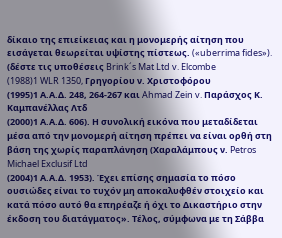δίκαιο της επιείκειας και η μονομερής αίτηση που εισάγεται θεωρείται υψίστης πίστεως. («uberrima fides»). (δέστε τις υποθέσεις Brink´s Mat Ltd v. Elcombe
(1988)1 WLR 1350, Γρηγορίου ν. Χριστοφόρου
(1995)1 Α.Α.Δ. 248, 264-267 και Ahmad Zein v. Παράσχος Κ. Καμπανέλλας Λτδ
(2000)1 Α.Α.Δ. 606). Η συνολική εικόνα που μεταδίδεται μέσα από την μονομερή αίτηση πρέπει να είναι ορθή στη βάση της χωρίς παραπλάνηση (Χαραλάμπους ν. Petros Michael Exclusif Ltd
(2004)1 Α.Α.Δ. 1953). Έχει επίσης σημασία το πόσο ουσιώδες είναι το τυχόν μη αποκαλυφθέν στοιχείο και κατά πόσο αυτό θα επηρέαζε ή όχι το Δικαστήριο στην έκδοση του διατάγματος». Τέλος, σύμφωνα με τη Σάββα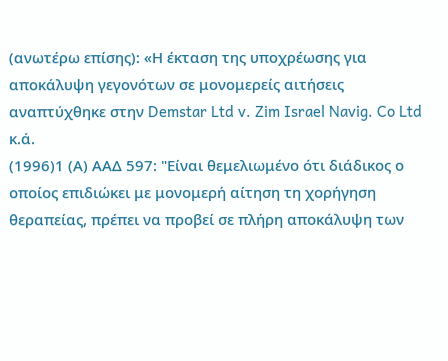(ανωτέρω επίσης): «Η έκταση της υποχρέωσης για αποκάλυψη γεγονότων σε μονομερείς αιτήσεις αναπτύχθηκε στην Demstar Ltd v. Zim Israel Navig. Co Ltd κ.ά.
(1996)1 (Α) ΑΑΔ 597: "Είναι θεμελιωμένο ότι διάδικος ο οποίος επιδιώκει με μονομερή αίτηση τη χορήγηση θεραπείας, πρέπει να προβεί σε πλήρη αποκάλυψη των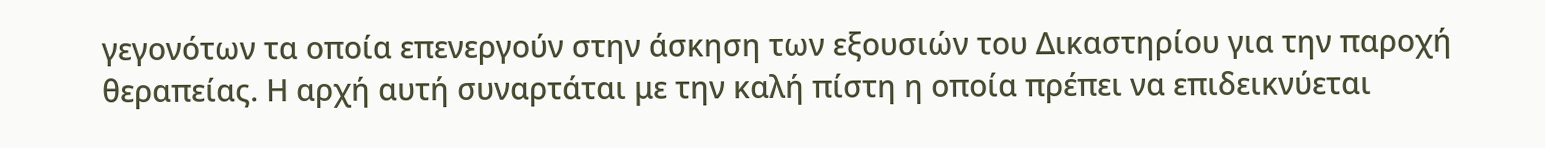γεγονότων τα οποία επενεργούν στην άσκηση των εξουσιών του Δικαστηρίου για την παροχή θεραπείας. Η αρχή αυτή συναρτάται με την καλή πίστη η οποία πρέπει να επιδεικνύεται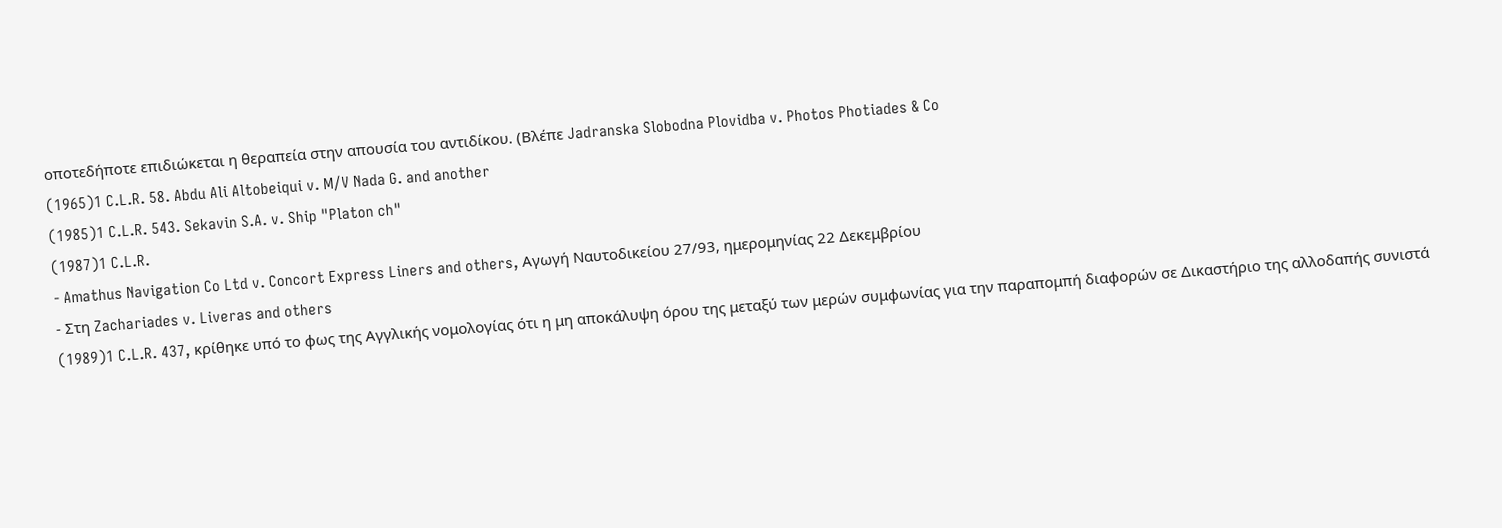οποτεδήποτε επιδιώκεται η θεραπεία στην απουσία του αντιδίκου. (Βλέπε Jadranska Slobodna Plovidba v. Photos Photiades & Co
(1965)1 C.L.R. 58. Abdu Ali Altobeiqui v. M/V Nada G. and another
(1985)1 C.L.R. 543. Sekavin S.A. v. Ship "Platon ch"
(1987)1 C.L.R.
- Amathus Navigation Co Ltd v. Concort Express Liners and others, Αγωγή Ναυτοδικείου 27/93, ημερομηνίας 22 Δεκεμβρίου
- Στη Zachariades v. Liveras and others
(1989)1 C.L.R. 437, κρίθηκε υπό το φως της Αγγλικής νομολογίας ότι η μη αποκάλυψη όρου της μεταξύ των μερών συμφωνίας για την παραπομπή διαφορών σε Δικαστήριο της αλλοδαπής συνιστά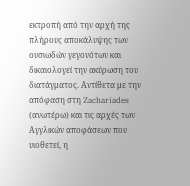εκτροπή από την αρχή της πλήρους αποκάλυψης των ουσιωδών γεγονότων και δικαιολογεί την ακύρωση του διατάγματος. Αντίθετα με την απόφαση στη Zachariades (ανωτέρω) και τις αρχές των Αγγλικών αποφάσεων που υιοθετεί, η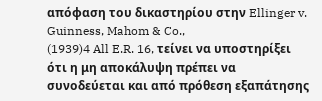απόφαση του δικαστηρίου στην Ellinger v. Guinness, Mahom & Co.,
(1939)4 All E.R. 16, τείνει να υποστηρίξει ότι η μη αποκάλυψη πρέπει να συνοδεύεται και από πρόθεση εξαπάτησης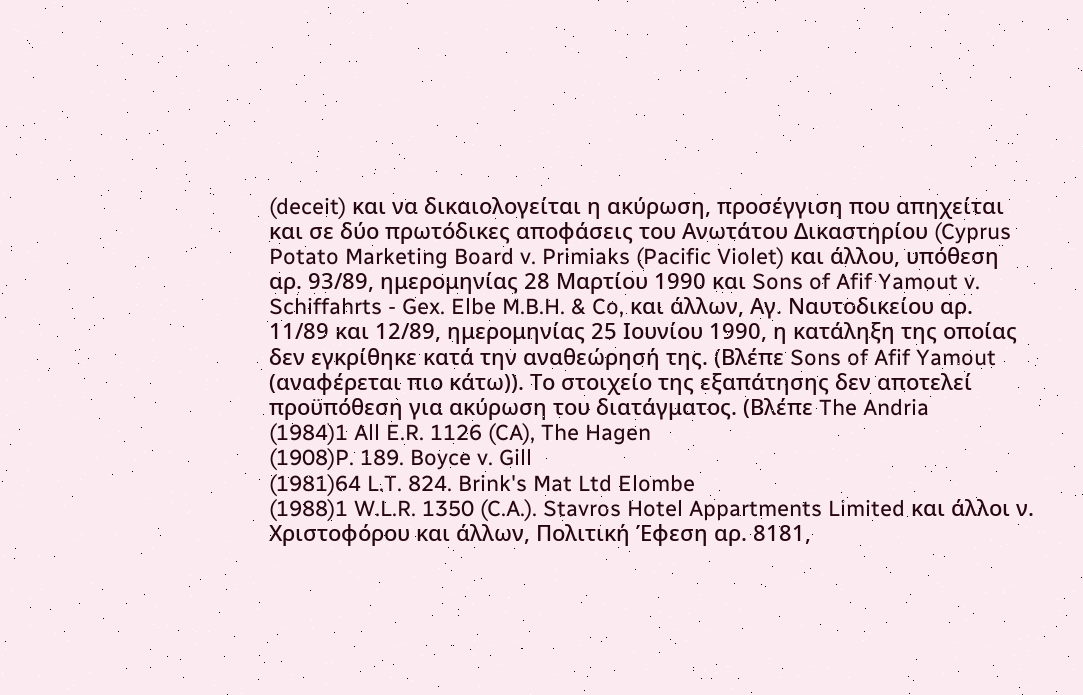(deceit) και να δικαιολογείται η ακύρωση, προσέγγιση που απηχείται και σε δύο πρωτόδικες αποφάσεις του Ανωτάτου Δικαστηρίου (Cyprus Potato Marketing Board v. Primiaks (Pacific Violet) και άλλου, υπόθεση αρ. 93/89, ημερομηνίας 28 Μαρτίου 1990 και Sons of Afif Yamout v. Schiffahrts - Gex. Elbe M.B.H. & Co, και άλλων, Αγ. Ναυτοδικείου αρ. 11/89 και 12/89, ημερομηνίας 25 Ιουνίου 1990, η κατάληξη της οποίας δεν εγκρίθηκε κατά την αναθεώρησή της. (Βλέπε Sons of Afif Yamout (αναφέρεται πιο κάτω)). Το στοιχείο της εξαπάτησης δεν αποτελεί προϋπόθεση για ακύρωση του διατάγματος. (Βλέπε The Andria
(1984)1 All E.R. 1126 (CA), The Hagen
(1908)P. 189. Boyce v. Gill
(1981)64 L.T. 824. Brink's Mat Ltd Elombe
(1988)1 W.L.R. 1350 (C.A.). Stavros Hotel Appartments Limited και άλλοι ν. Χριστοφόρου και άλλων, Πολιτική Έφεση αρ. 8181,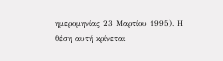ημερομηνίας 23 Μαρτίου 1995). Η θέση αυτή κρίνεται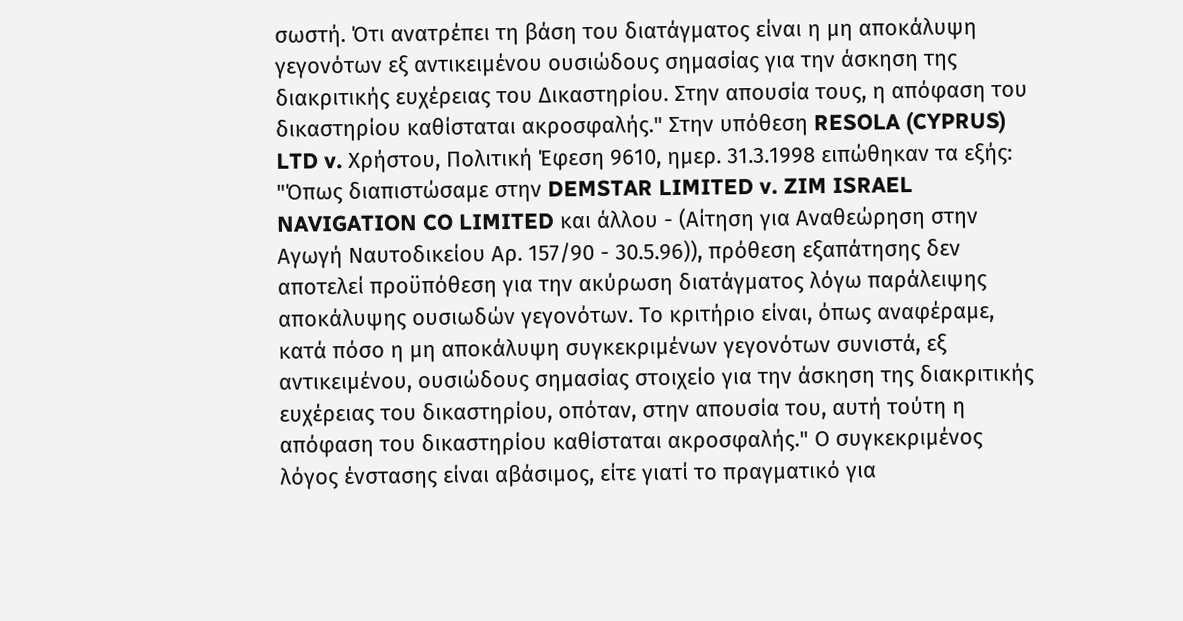σωστή. Ότι ανατρέπει τη βάση του διατάγματος είναι η μη αποκάλυψη γεγονότων εξ αντικειμένου ουσιώδους σημασίας για την άσκηση της διακριτικής ευχέρειας του Δικαστηρίου. Στην απουσία τους, η απόφαση του δικαστηρίου καθίσταται ακροσφαλής." Στην υπόθεση RESOLA (CYPRUS) LTD v. Χρήστου, Πολιτική Έφεση 9610, ημερ. 31.3.1998 ειπώθηκαν τα εξής: "Όπως διαπιστώσαμε στην DEMSTAR LIMITED v. ZIM ISRAEL NAVIGATION CO LIMITED και άλλου - (Αίτηση για Αναθεώρηση στην Αγωγή Ναυτοδικείου Αρ. 157/90 - 30.5.96)), πρόθεση εξαπάτησης δεν αποτελεί προϋπόθεση για την ακύρωση διατάγματος λόγω παράλειψης αποκάλυψης ουσιωδών γεγονότων. Το κριτήριο είναι, όπως αναφέραμε, κατά πόσο η μη αποκάλυψη συγκεκριμένων γεγονότων συνιστά, εξ αντικειμένου, ουσιώδους σημασίας στοιχείο για την άσκηση της διακριτικής ευχέρειας του δικαστηρίου, οπόταν, στην απουσία του, αυτή τούτη η απόφαση του δικαστηρίου καθίσταται ακροσφαλής." Ο συγκεκριμένος λόγος ένστασης είναι αβάσιμος, είτε γιατί το πραγματικό για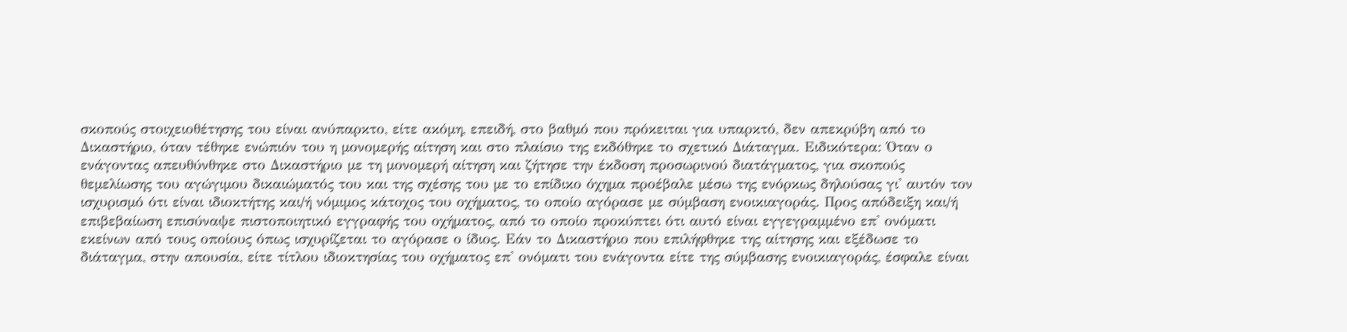σκοπούς στοιχειοθέτησης του είναι ανύπαρκτο, είτε ακόμη, επειδή, στο βαθμό που πρόκειται για υπαρκτό, δεν απεκρύβη από το Δικαστήριο, όταν τέθηκε ενώπιόν του η μονομερής αίτηση και στο πλαίσιο της εκδόθηκε το σχετικό Διάταγμα. Ειδικότερα: Όταν ο ενάγοντας απευθύνθηκε στο Δικαστήριο με τη μονομερή αίτηση και ζήτησε την έκδοση προσωρινού διατάγματος, για σκοπούς θεμελίωσης του αγώγιμου δικαιώματός του και της σχέσης του με το επίδικο όχημα προέβαλε μέσω της ενόρκως δηλούσας γι' αυτόν τον ισχυρισμό ότι είναι ιδιοκτήτης και/ή νόμιμος κάτοχος του οχήματος, το οποίο αγόρασε με σύμβαση ενοικιαγοράς. Προς απόδειξη και/ή επιβεβαίωση επισύναψε πιστοποιητικό εγγραφής του οχήματος, από το οποίο προκύπτει ότι αυτό είναι εγγεγραμμένο επ' ονόματι εκείνων από τους οποίους όπως ισχυρίζεται το αγόρασε ο ίδιος. Εάν το Δικαστήριο που επιλήφθηκε της αίτησης και εξέδωσε το διάταγμα, στην απουσία, είτε τίτλου ιδιοκτησίας του οχήματος επ' ονόματι του ενάγοντα είτε της σύμβασης ενοικιαγοράς, έσφαλε είναι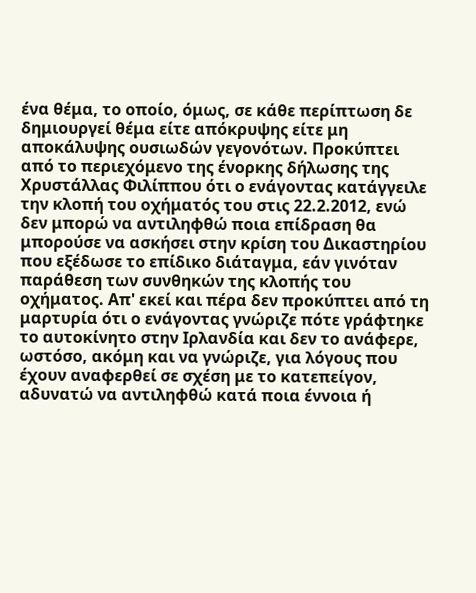ένα θέμα, το οποίο, όμως, σε κάθε περίπτωση δε δημιουργεί θέμα είτε απόκρυψης είτε μη αποκάλυψης ουσιωδών γεγονότων. Προκύπτει από το περιεχόμενο της ένορκης δήλωσης της Χρυστάλλας Φιλίππου ότι ο ενάγοντας κατάγγειλε την κλοπή του οχήματός του στις 22.2.2012, ενώ δεν μπορώ να αντιληφθώ ποια επίδραση θα μπορούσε να ασκήσει στην κρίση του Δικαστηρίου που εξέδωσε το επίδικο διάταγμα, εάν γινόταν παράθεση των συνθηκών της κλοπής του οχήματος. Απ' εκεί και πέρα δεν προκύπτει από τη μαρτυρία ότι ο ενάγοντας γνώριζε πότε γράφτηκε το αυτοκίνητο στην Ιρλανδία και δεν το ανάφερε, ωστόσο, ακόμη και να γνώριζε, για λόγους που έχουν αναφερθεί σε σχέση με το κατεπείγον, αδυνατώ να αντιληφθώ κατά ποια έννοια ή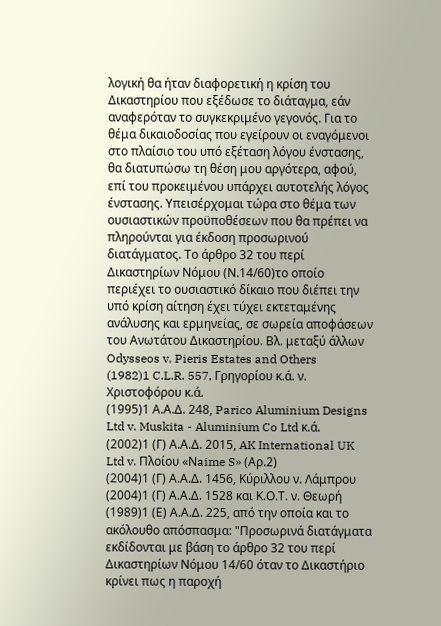λογική θα ήταν διαφορετική η κρίση του Δικαστηρίου που εξέδωσε το διάταγμα, εάν αναφερόταν το συγκεκριμένο γεγονός. Για το θέμα δικαιοδοσίας που εγείρουν οι εναγόμενοι στο πλαίσιο του υπό εξέταση λόγου ένστασης, θα διατυπώσω τη θέση μου αργότερα, αφού, επί του προκειμένου υπάρχει αυτοτελής λόγος ένστασης. Υπεισέρχομαι τώρα στο θέμα των ουσιαστικών προϋποθέσεων που θα πρέπει να πληρούνται για έκδοση προσωρινού διατάγματος. Το άρθρο 32 του περί Δικαστηρίων Νόμου (Ν.14/60)το οποίο περιέχει το ουσιαστικό δίκαιο που διέπει την υπό κρίση αίτηση έχει τύχει εκτεταμένης ανάλυσης και ερμηνείας, σε σωρεία αποφάσεων του Ανωτάτου Δικαστηρίου. Βλ. μεταξύ άλλων Odysseos v. Pieris Estates and Others
(1982)1 C.L.R. 557, Γρηγορίου κ.ά. ν. Χριστοφόρου κ.ά.
(1995)1 Α.Α.Δ. 248, Parico Aluminium Designs Ltd v. Muskita - Aluminium Co Ltd κ.ά.
(2002)1 (Γ) Α.Α.Δ. 2015, AK International UK Ltd v. Πλοίου «Νaime S» (Αρ.2)
(2004)1 (Γ) Α.Α.Δ. 1456, Κύριλλου ν. Λάμπρου
(2004)1 (Γ) Α.Α.Δ. 1528 και Κ.Ο.Τ. ν. Θεωρή
(1989)1 (Ε) Α.Α.Δ. 225, από την οποία και το ακόλουθο απόσπασμα: "Προσωρινά διατάγματα εκδίδονται με βάση το άρθρο 32 του περί Δικαστηρίων Νόμου 14/60 όταν το Δικαστήριο κρίνει πως η παροχή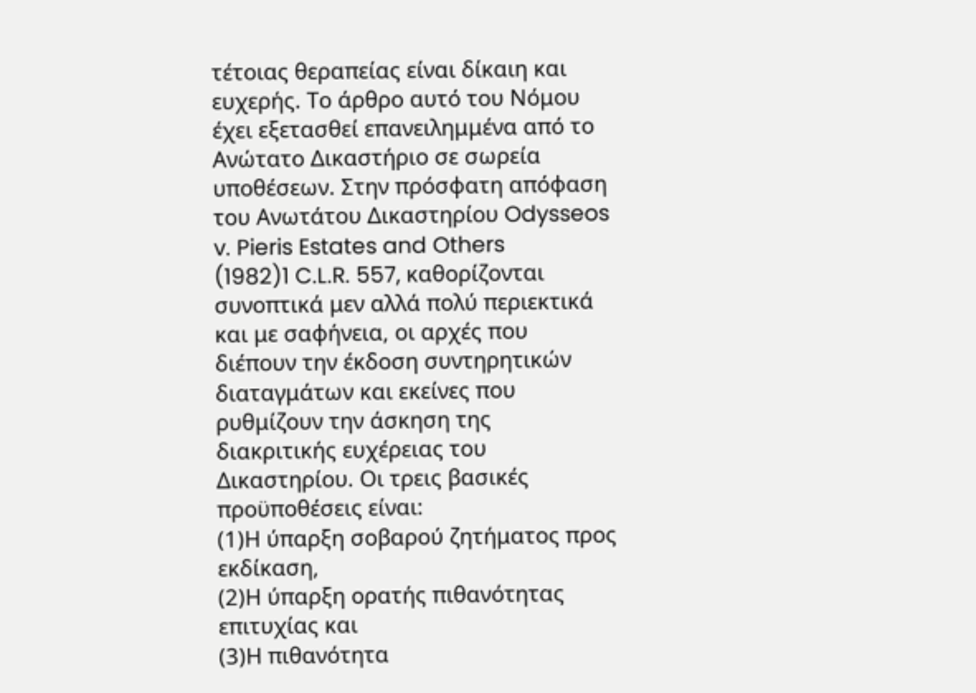τέτοιας θεραπείας είναι δίκαιη και ευχερής. Το άρθρο αυτό του Νόμου έχει εξετασθεί επανειλημμένα από το Ανώτατο Δικαστήριο σε σωρεία υποθέσεων. Στην πρόσφατη απόφαση του Ανωτάτου Δικαστηρίου Odysseos v. Pieris Estates and Others
(1982)1 C.L.R. 557, καθορίζονται συνοπτικά μεν αλλά πολύ περιεκτικά και με σαφήνεια, οι αρχές που διέπουν την έκδοση συντηρητικών διαταγμάτων και εκείνες που ρυθμίζουν την άσκηση της διακριτικής ευχέρειας του Δικαστηρίου. Οι τρεις βασικές προϋποθέσεις είναι:
(1)Η ύπαρξη σοβαρού ζητήματος προς εκδίκαση,
(2)Η ύπαρξη ορατής πιθανότητας επιτυχίας και
(3)Η πιθανότητα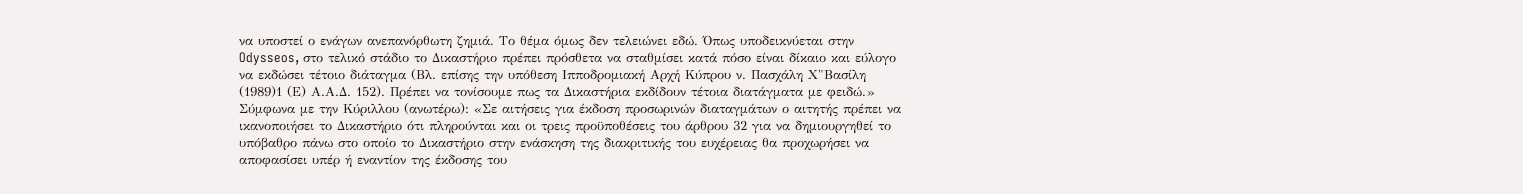να υποστεί ο ενάγων ανεπανόρθωτη ζημιά. Το θέμα όμως δεν τελειώνει εδώ. Όπως υποδεικνύεται στην Odysseos, στο τελικό στάδιο το Δικαστήριο πρέπει πρόσθετα να σταθμίσει κατά πόσο είναι δίκαιο και εύλογο να εκδώσει τέτοιο διάταγμα (Βλ. επίσης την υπόθεση Ιπποδρομιακή Αρχή Κύπρου ν. Πασχάλη Χ"Bασίλη
(1989)1 (Ε) Α.Α.Δ. 152). Πρέπει να τονίσουμε πως τα Δικαστήρια εκδίδουν τέτοια διατάγματα με φειδώ.» Σύμφωνα με την Κύριλλου (ανωτέρω): «Σε αιτήσεις για έκδοση προσωρινών διαταγμάτων ο αιτητής πρέπει να ικανοποιήσει το Δικαστήριο ότι πληρούνται και οι τρεις προϋποθέσεις του άρθρου 32 για να δημιουργηθεί το υπόβαθρο πάνω στο οποίο το Δικαστήριο στην ενάσκηση της διακριτικής του ευχέρειας θα προχωρήσει να αποφασίσει υπέρ ή εναντίον της έκδοσης του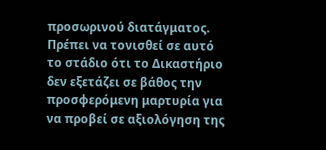προσωρινού διατάγματος. Πρέπει να τονισθεί σε αυτό το στάδιο ότι το Δικαστήριο δεν εξετάζει σε βάθος την προσφερόμενη μαρτυρία για να προβεί σε αξιολόγηση της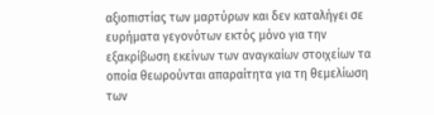αξιοπιστίας των μαρτύρων και δεν καταλήγει σε ευρήματα γεγονότων εκτός μόνο για την εξακρίβωση εκείνων των αναγκαίων στοιχείων τα οποία θεωρούνται απαραίτητα για τη θεμελίωση των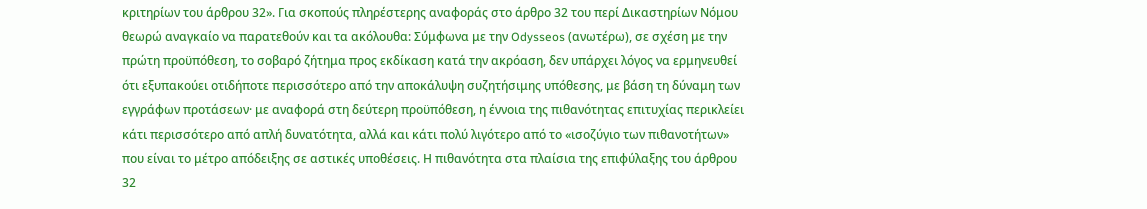κριτηρίων του άρθρου 32». Για σκοπούς πληρέστερης αναφοράς στο άρθρο 32 του περί Δικαστηρίων Νόμου θεωρώ αναγκαίο να παρατεθούν και τα ακόλουθα: Σύμφωνα με την Odysseos (ανωτέρω), σε σχέση με την πρώτη προϋπόθεση, το σοβαρό ζήτημα προς εκδίκαση κατά την ακρόαση, δεν υπάρχει λόγος να ερμηνευθεί ότι εξυπακούει οτιδήποτε περισσότερο από την αποκάλυψη συζητήσιμης υπόθεσης, με βάση τη δύναμη των εγγράφων προτάσεων· με αναφορά στη δεύτερη προϋπόθεση, η έννοια της πιθανότητας επιτυχίας περικλείει κάτι περισσότερο από απλή δυνατότητα, αλλά και κάτι πολύ λιγότερο από το «ισοζύγιο των πιθανοτήτων» που είναι το μέτρο απόδειξης σε αστικές υποθέσεις. Η πιθανότητα στα πλαίσια της επιφύλαξης του άρθρου 32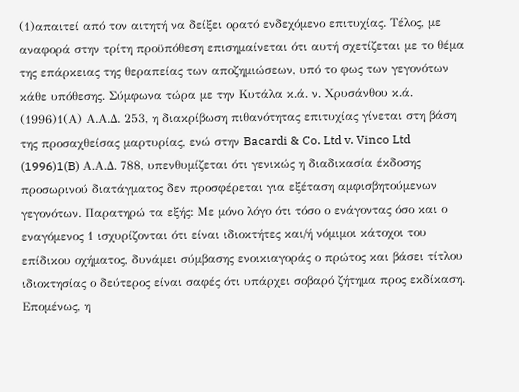(1)απαιτεί από τον αιτητή να δείξει ορατό ενδεχόμενο επιτυχίας. Τέλος, με αναφορά στην τρίτη προϋπόθεση επισημαίνεται ότι αυτή σχετίζεται με το θέμα της επάρκειας της θεραπείας των αποζημιώσεων, υπό το φως των γεγονότων κάθε υπόθεσης. Σύμφωνα τώρα με την Κυτάλα κ.ά. ν. Χρυσάνθου κ.ά.
(1996)1(Α) Α.Α.Δ. 253, η διακρίβωση πιθανότητας επιτυχίας γίνεται στη βάση της προσαχθείσας μαρτυρίας, ενώ στην Bacardi & Co. Ltd v. Vinco Ltd
(1996)1(B) Α.Α.Δ. 788, υπενθυμίζεται ότι γενικώς η διαδικασία έκδοσης προσωρινού διατάγματος δεν προσφέρεται για εξέταση αμφισβητούμενων γεγονότων. Παρατηρώ τα εξής: Με μόνο λόγο ότι τόσο ο ενάγοντας όσο και ο εναγόμενος 1 ισχυρίζονται ότι είναι ιδιοκτήτες και/ή νόμιμοι κάτοχοι του επίδικου οχήματος, δυνάμει σύμβασης ενοικιαγοράς ο πρώτος και βάσει τίτλου ιδιοκτησίας ο δεύτερος είναι σαφές ότι υπάρχει σοβαρό ζήτημα προς εκδίκαση. Επομένως, η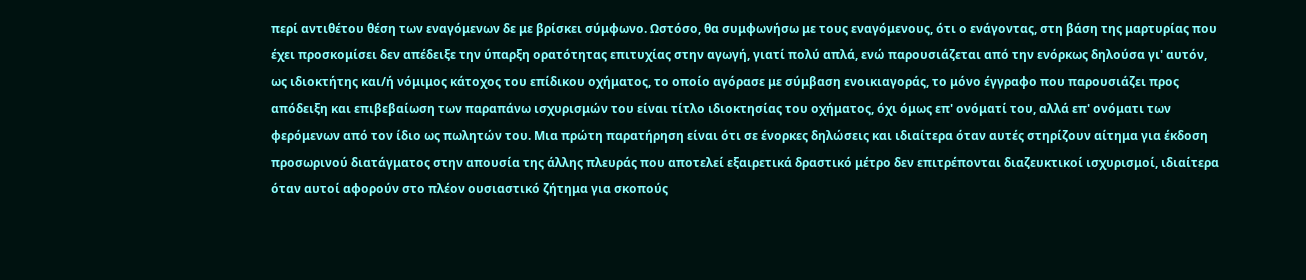περί αντιθέτου θέση των εναγόμενων δε με βρίσκει σύμφωνο. Ωστόσο, θα συμφωνήσω με τους εναγόμενους, ότι ο ενάγοντας, στη βάση της μαρτυρίας που έχει προσκομίσει δεν απέδειξε την ύπαρξη ορατότητας επιτυχίας στην αγωγή, γιατί πολύ απλά, ενώ παρουσιάζεται από την ενόρκως δηλούσα γι' αυτόν, ως ιδιοκτήτης και/ή νόμιμος κάτοχος του επίδικου οχήματος, το οποίο αγόρασε με σύμβαση ενοικιαγοράς, το μόνο έγγραφο που παρουσιάζει προς απόδειξη και επιβεβαίωση των παραπάνω ισχυρισμών του είναι τίτλο ιδιοκτησίας του οχήματος, όχι όμως επ' ονόματί του, αλλά επ' ονόματι των φερόμενων από τον ίδιο ως πωλητών του. Μια πρώτη παρατήρηση είναι ότι σε ένορκες δηλώσεις και ιδιαίτερα όταν αυτές στηρίζουν αίτημα για έκδοση προσωρινού διατάγματος στην απουσία της άλλης πλευράς που αποτελεί εξαιρετικά δραστικό μέτρο δεν επιτρέπονται διαζευκτικοί ισχυρισμοί, ιδιαίτερα όταν αυτοί αφορούν στο πλέον ουσιαστικό ζήτημα για σκοπούς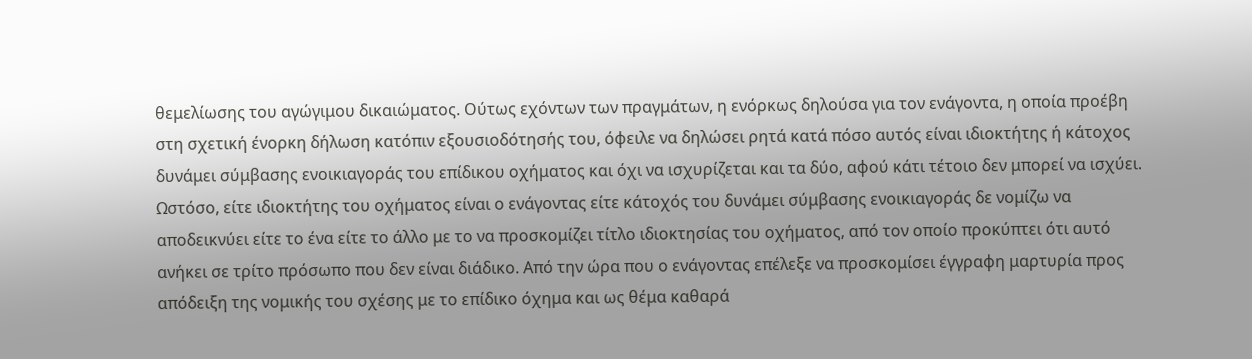θεμελίωσης του αγώγιμου δικαιώματος. Ούτως εχόντων των πραγμάτων, η ενόρκως δηλούσα για τον ενάγοντα, η οποία προέβη στη σχετική ένορκη δήλωση κατόπιν εξουσιοδότησής του, όφειλε να δηλώσει ρητά κατά πόσο αυτός είναι ιδιοκτήτης ή κάτοχος δυνάμει σύμβασης ενοικιαγοράς του επίδικου οχήματος και όχι να ισχυρίζεται και τα δύο, αφού κάτι τέτοιο δεν μπορεί να ισχύει. Ωστόσο, είτε ιδιοκτήτης του οχήματος είναι ο ενάγοντας είτε κάτοχός του δυνάμει σύμβασης ενοικιαγοράς δε νομίζω να αποδεικνύει είτε το ένα είτε το άλλο με το να προσκομίζει τίτλο ιδιοκτησίας του οχήματος, από τον οποίο προκύπτει ότι αυτό ανήκει σε τρίτο πρόσωπο που δεν είναι διάδικο. Από την ώρα που ο ενάγοντας επέλεξε να προσκομίσει έγγραφη μαρτυρία προς απόδειξη της νομικής του σχέσης με το επίδικο όχημα και ως θέμα καθαρά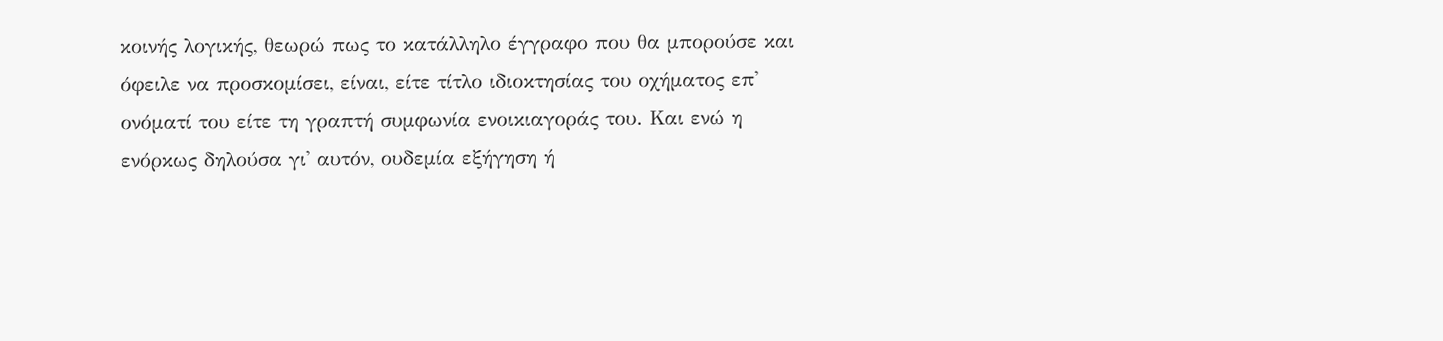κοινής λογικής, θεωρώ πως το κατάλληλο έγγραφο που θα μπορούσε και όφειλε να προσκομίσει, είναι, είτε τίτλο ιδιοκτησίας του οχήματος επ' ονόματί του είτε τη γραπτή συμφωνία ενοικιαγοράς του. Και ενώ η ενόρκως δηλούσα γι' αυτόν, ουδεμία εξήγηση ή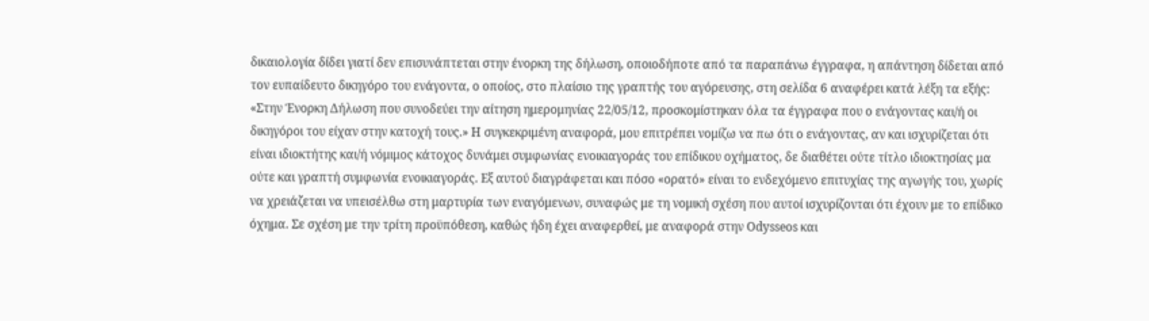δικαιολογία δίδει γιατί δεν επισυνάπτεται στην ένορκη της δήλωση, οποιοδήποτε από τα παραπάνω έγγραφα, η απάντηση δίδεται από τον ευπαίδευτο δικηγόρο του ενάγοντα, ο οποίος, στο πλαίσιο της γραπτής του αγόρευσης, στη σελίδα 6 αναφέρει κατά λέξη τα εξής: «Στην Ένορκη Δήλωση που συνοδεύει την αίτηση ημερομηνίας 22/05/12, προσκομίστηκαν όλα τα έγγραφα που ο ενάγοντας και/ή οι δικηγόροι του είχαν στην κατοχή τους.» Η συγκεκριμένη αναφορά, μου επιτρέπει νομίζω να πω ότι ο ενάγοντας, αν και ισχυρίζεται ότι είναι ιδιοκτήτης και/ή νόμιμος κάτοχος δυνάμει συμφωνίας ενοικιαγοράς του επίδικου οχήματος, δε διαθέτει ούτε τίτλο ιδιοκτησίας μα ούτε και γραπτή συμφωνία ενοικιαγοράς. Εξ αυτού διαγράφεται και πόσο «oρατό» είναι το ενδεχόμενο επιτυχίας της αγωγής του, χωρίς να χρειάζεται να υπεισέλθω στη μαρτυρία των εναγόμενων, συναφώς με τη νομική σχέση που αυτοί ισχυρίζονται ότι έχουν με το επίδικο όχημα. Σε σχέση με την τρίτη προϋπόθεση, καθώς ήδη έχει αναφερθεί, με αναφορά στην Odysseos και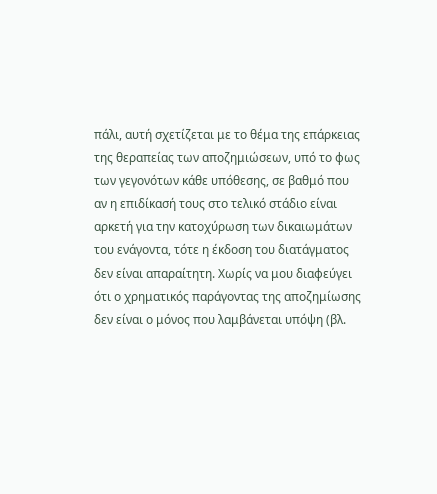πάλι, αυτή σχετίζεται με το θέμα της επάρκειας της θεραπείας των αποζημιώσεων, υπό το φως των γεγονότων κάθε υπόθεσης, σε βαθμό που αν η επιδίκασή τους στο τελικό στάδιο είναι αρκετή για την κατοχύρωση των δικαιωμάτων του ενάγοντα, τότε η έκδοση του διατάγματος δεν είναι απαραίτητη. Χωρίς να μου διαφεύγει ότι ο χρηματικός παράγοντας της αποζημίωσης δεν είναι ο μόνος που λαμβάνεται υπόψη (βλ.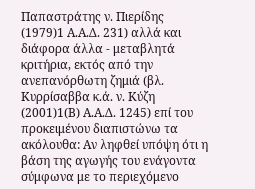Παπαστράτης ν. Πιερίδης
(1979)1 Α.Α.Δ. 231) αλλά και διάφορα άλλα - μεταβλητά κριτήρια, εκτός από την ανεπανόρθωτη ζημιά (βλ. Κυρρίσαββα κ.ά. ν. Κύζη
(2001)1(Β) Α.Α.Δ. 1245) επί του προκειμένου διαπιστώνω τα ακόλουθα: Αν ληφθεί υπόψη ότι η βάση της αγωγής του ενάγοντα σύμφωνα με το περιεχόμενο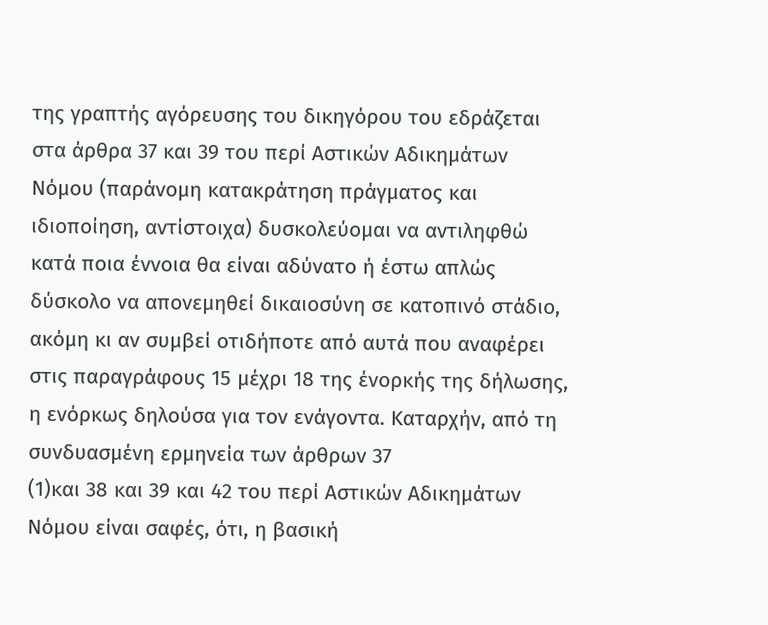της γραπτής αγόρευσης του δικηγόρου του εδράζεται στα άρθρα 37 και 39 του περί Αστικών Αδικημάτων Νόμου (παράνομη κατακράτηση πράγματος και ιδιοποίηση, αντίστοιχα) δυσκολεύομαι να αντιληφθώ κατά ποια έννοια θα είναι αδύνατο ή έστω απλώς δύσκολο να απονεμηθεί δικαιοσύνη σε κατοπινό στάδιο, ακόμη κι αν συμβεί οτιδήποτε από αυτά που αναφέρει στις παραγράφους 15 μέχρι 18 της ένορκής της δήλωσης, η ενόρκως δηλούσα για τον ενάγοντα. Καταρχήν, από τη συνδυασμένη ερμηνεία των άρθρων 37
(1)και 38 και 39 και 42 του περί Αστικών Αδικημάτων Νόμου είναι σαφές, ότι, η βασική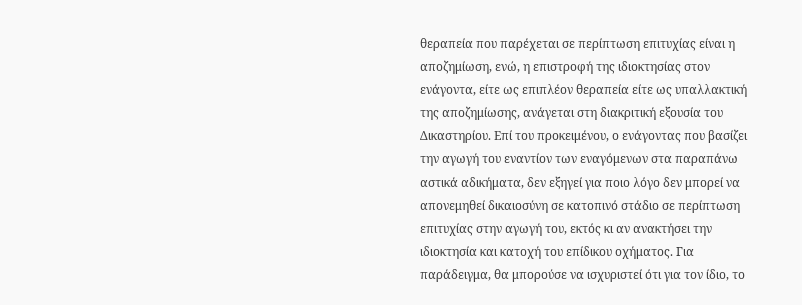θεραπεία που παρέχεται σε περίπτωση επιτυχίας είναι η αποζημίωση, ενώ, η επιστροφή της ιδιοκτησίας στον ενάγοντα, είτε ως επιπλέον θεραπεία είτε ως υπαλλακτική της αποζημίωσης, ανάγεται στη διακριτική εξουσία του Δικαστηρίου. Επί του προκειμένου, ο ενάγοντας που βασίζει την αγωγή του εναντίον των εναγόμενων στα παραπάνω αστικά αδικήματα, δεν εξηγεί για ποιο λόγο δεν μπορεί να απονεμηθεί δικαιοσύνη σε κατοπινό στάδιο σε περίπτωση επιτυχίας στην αγωγή του, εκτός κι αν ανακτήσει την ιδιοκτησία και κατοχή του επίδικου οχήματος. Για παράδειγμα, θα μπορούσε να ισχυριστεί ότι για τον ίδιο, το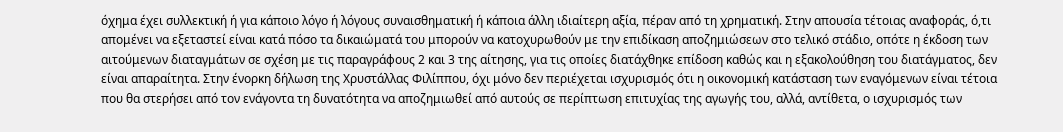όχημα έχει συλλεκτική ή για κάποιο λόγο ή λόγους συναισθηματική ή κάποια άλλη ιδιαίτερη αξία, πέραν από τη χρηματική. Στην απουσία τέτοιας αναφοράς, ό,τι απομένει να εξεταστεί είναι κατά πόσο τα δικαιώματά του μπορούν να κατοχυρωθούν με την επιδίκαση αποζημιώσεων στο τελικό στάδιο, οπότε η έκδοση των αιτούμενων διαταγμάτων σε σχέση με τις παραγράφους 2 και 3 της αίτησης, για τις οποίες διατάχθηκε επίδοση καθώς και η εξακολούθηση του διατάγματος, δεν είναι απαραίτητα. Στην ένορκη δήλωση της Χρυστάλλας Φιλίππου, όχι μόνο δεν περιέχεται ισχυρισμός ότι η οικονομική κατάσταση των εναγόμενων είναι τέτοια που θα στερήσει από τον ενάγοντα τη δυνατότητα να αποζημιωθεί από αυτούς σε περίπτωση επιτυχίας της αγωγής του, αλλά, αντίθετα, ο ισχυρισμός των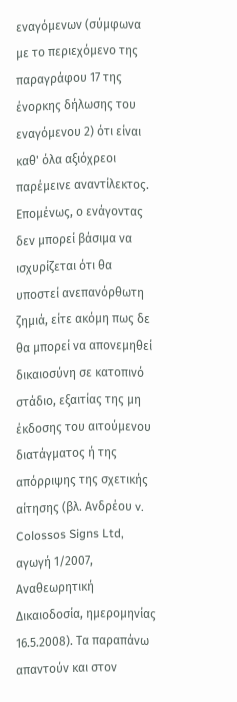εναγόμενων (σύμφωνα με το περιεχόμενο της παραγράφου 17 της ένορκης δήλωσης του εναγόμενου 2) ότι είναι καθ' όλα αξιόχρεοι παρέμεινε αναντίλεκτος. Επομένως, ο ενάγοντας δεν μπορεί βάσιμα να ισχυρίζεται ότι θα υποστεί ανεπανόρθωτη ζημιά, είτε ακόμη πως δε θα μπορεί να απονεμηθεί δικαιοσύνη σε κατοπινό στάδιο, εξαιτίας της μη έκδοσης του αιτούμενου διατάγματος ή της απόρριψης της σχετικής αίτησης (βλ. Ανδρέου v. Colossos Signs Ltd, αγωγή 1/2007, Αναθεωρητική Δικαιοδοσία, ημερομηνίας 16.5.2008). Τα παραπάνω απαντούν και στον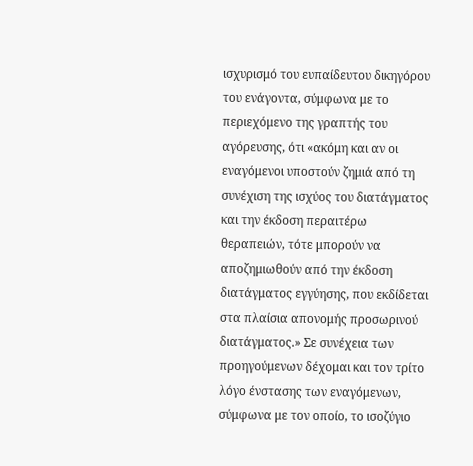ισχυρισμό του ευπαίδευτου δικηγόρου του ενάγοντα, σύμφωνα με το περιεχόμενο της γραπτής του αγόρευσης, ότι «ακόμη και αν οι εναγόμενοι υποστούν ζημιά από τη συνέχιση της ισχύος του διατάγματος και την έκδοση περαιτέρω θεραπειών, τότε μπορούν να αποζημιωθούν από την έκδοση διατάγματος εγγύησης, που εκδίδεται στα πλαίσια απονομής προσωρινού διατάγματος.» Σε συνέχεια των προηγούμενων δέχομαι και τον τρίτο λόγο ένστασης των εναγόμενων, σύμφωνα με τον οποίο, το ισοζύγιο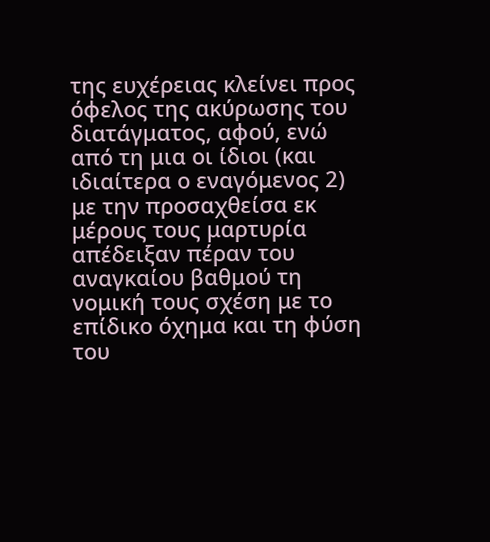της ευχέρειας κλείνει προς όφελος της ακύρωσης του διατάγματος, αφού, ενώ από τη μια οι ίδιοι (και ιδιαίτερα ο εναγόμενος 2) με την προσαχθείσα εκ μέρους τους μαρτυρία απέδειξαν πέραν του αναγκαίου βαθμού τη νομική τους σχέση με το επίδικο όχημα και τη φύση του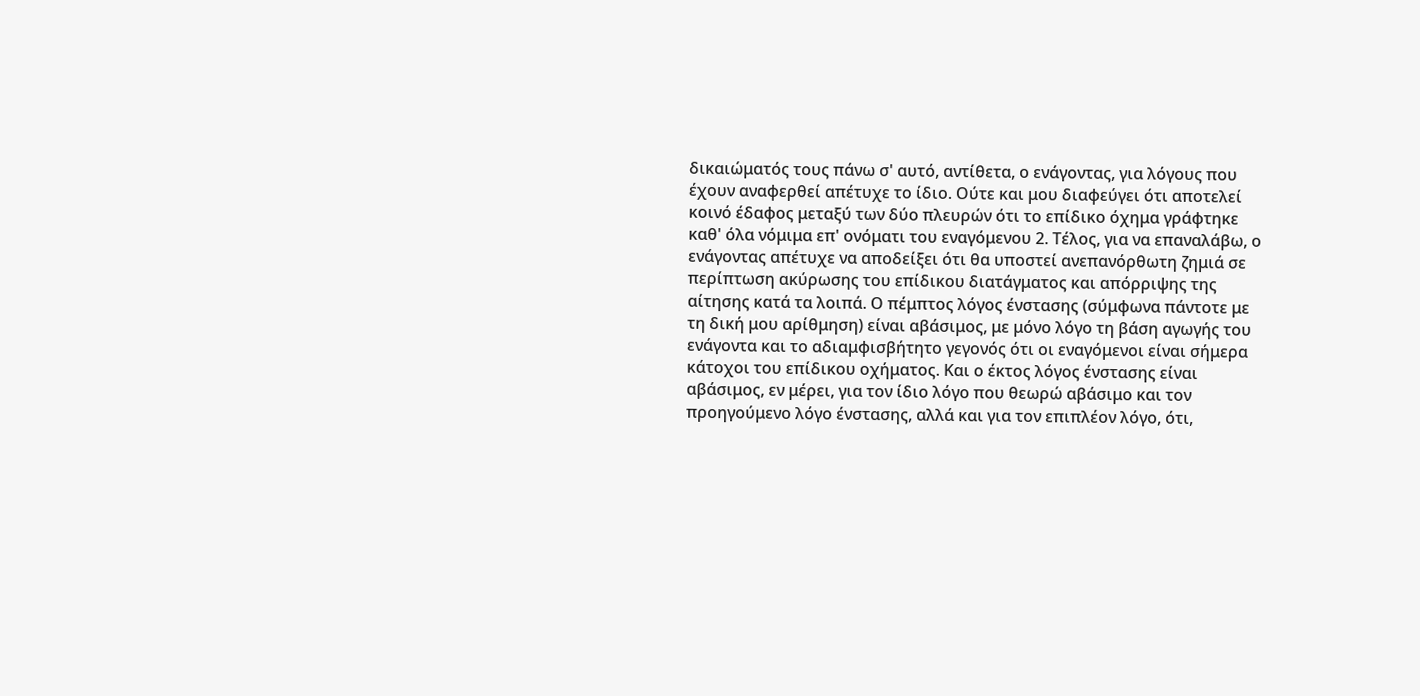δικαιώματός τους πάνω σ' αυτό, αντίθετα, ο ενάγοντας, για λόγους που έχουν αναφερθεί απέτυχε το ίδιο. Ούτε και μου διαφεύγει ότι αποτελεί κοινό έδαφος μεταξύ των δύο πλευρών ότι το επίδικο όχημα γράφτηκε καθ' όλα νόμιμα επ' ονόματι του εναγόμενου 2. Τέλος, για να επαναλάβω, ο ενάγοντας απέτυχε να αποδείξει ότι θα υποστεί ανεπανόρθωτη ζημιά σε περίπτωση ακύρωσης του επίδικου διατάγματος και απόρριψης της αίτησης κατά τα λοιπά. Ο πέμπτος λόγος ένστασης (σύμφωνα πάντοτε με τη δική μου αρίθμηση) είναι αβάσιμος, με μόνο λόγο τη βάση αγωγής του ενάγοντα και το αδιαμφισβήτητο γεγονός ότι οι εναγόμενοι είναι σήμερα κάτοχοι του επίδικου οχήματος. Και ο έκτος λόγος ένστασης είναι αβάσιμος, εν μέρει, για τον ίδιο λόγο που θεωρώ αβάσιμο και τον προηγούμενο λόγο ένστασης, αλλά και για τον επιπλέον λόγο, ότι,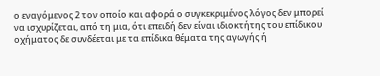ο εναγόμενος 2 τον οποίο και αφορά ο συγκεκριμένος λόγος δεν μπορεί να ισχυρίζεται, από τη μια, ότι επειδή δεν είναι ιδιοκτήτης του επίδικου οχήματος δε συνδέεται με τα επίδικα θέματα της αγωγής ή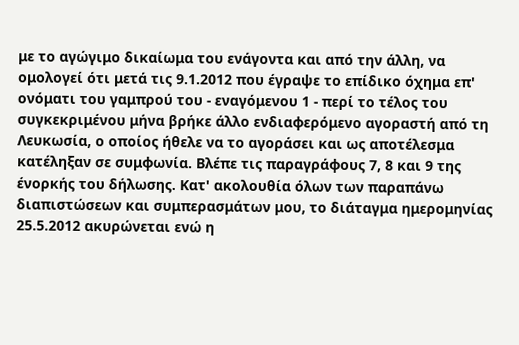με το αγώγιμο δικαίωμα του ενάγοντα και από την άλλη, να ομολογεί ότι μετά τις 9.1.2012 που έγραψε το επίδικο όχημα επ' ονόματι του γαμπρού του - εναγόμενου 1 - περί το τέλος του συγκεκριμένου μήνα βρήκε άλλο ενδιαφερόμενο αγοραστή από τη Λευκωσία, ο οποίος ήθελε να το αγοράσει και ως αποτέλεσμα κατέληξαν σε συμφωνία. Βλέπε τις παραγράφους 7, 8 και 9 της ένορκής του δήλωσης. Κατ' ακολουθία όλων των παραπάνω διαπιστώσεων και συμπερασμάτων μου, το διάταγμα ημερομηνίας 25.5.2012 ακυρώνεται ενώ η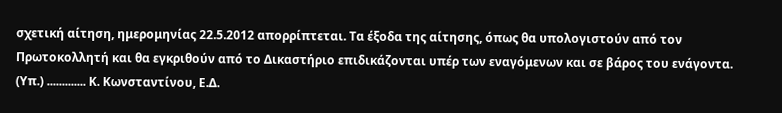σχετική αίτηση, ημερομηνίας 22.5.2012 απορρίπτεται. Τα έξοδα της αίτησης, όπως θα υπολογιστούν από τον Πρωτοκολλητή και θα εγκριθούν από το Δικαστήριο επιδικάζονται υπέρ των εναγόμενων και σε βάρος του ενάγοντα. (Υπ.) ............. Κ. Κωνσταντίνου, Ε.Δ.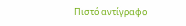Πιστό αντίγραφο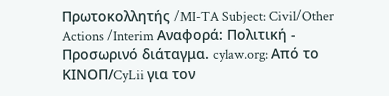Πρωτοκολλητής /MI-TA Subject: Civil/Other Actions /Interim Αναφορά: Πολιτική - Προσωρινό διάταγμα. cylaw.org: Από το ΚΙΝOΠ/CyLii για τον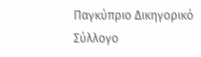Παγκύπριο Δικηγορικό Σύλλογο